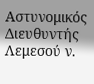Αστυνομικός Διευθυντής Λεμεσού ν.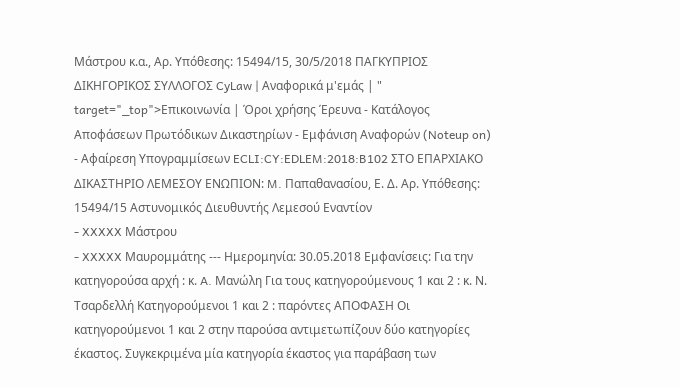Μάστρου κ.α., Αρ. Υπόθεσης: 15494/15, 30/5/2018 ΠΑΓΚΥΠΡΙΟΣ ΔΙΚΗΓΟΡΙΚΟΣ ΣΥΛΛΟΓΟΣ CyLaw | Αναφορικά μ'εμάς | " target="_top">Επικοινωνία | Όροι χρήσης Έρευνα - Κατάλογος Αποφάσεων Πρωτόδικων Δικαστηρίων - Εμφάνιση Αναφορών (Noteup on) - Αφαίρεση Υπογραμμίσεων ECLI:CY:EDLEM:2018:B102 ΣΤΟ ΕΠΑΡΧΙΑΚΟ ΔΙΚΑΣΤΗΡΙΟ ΛΕΜΕΣΟΥ ΕΝΩΠΙΟΝ: M. Παπαθανασίου, Ε. Δ. Αρ. Υπόθεσης: 15494/15 Αστυνομικός Διευθυντής Λεμεσού Εναντίον
- XXXXX Μάστρου
- XXXXX Μαυρομμάτης --- Ημερομηνία: 30.05.2018 Εμφανίσεις: Για την κατηγορούσα αρχή : κ. A. Μανώλη Για τους κατηγορούμενους 1 και 2 : κ. Ν. Τσαρδελλή Κατηγορούμενοι 1 και 2 : παρόντες ΑΠΟΦΑΣΗ Οι κατηγορούμενοι 1 και 2 στην παρούσα αντιμετωπίζουν δύο κατηγορίες έκαστος. Συγκεκριμένα μία κατηγορία έκαστος για παράβαση των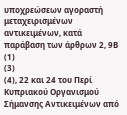υποχρεώσεων αγοραστή μεταχειρισμένων αντικειμένων, κατά παράβαση των άρθρων 2, 9Β
(1)
(3)
(4), 22 και 24 του Περί Κυπριακού Οργανισμού Σήμανσης Αντικειμένων από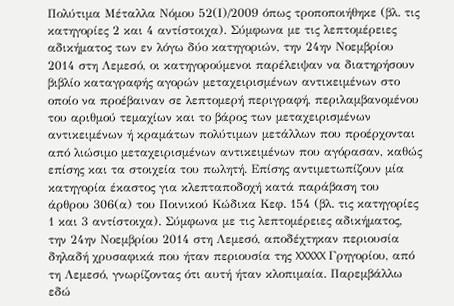Πολύτιμα Μέταλλα Νόμου 52(Ι)/2009 όπως τροποποιήθηκε (βλ. τις κατηγορίες 2 και 4 αντίστοιχα). Σύμφωνα με τις λεπτομέρειες αδικήματος των εν λόγω δύο κατηγοριών, την 24ην Νοεμβρίου 2014 στη Λεμεσό, οι κατηγορούμενοι παρέλειψαν να διατηρήσουν βιβλίο καταγραφής αγορών μεταχειρισμένων αντικειμένων στο οποίο να προέβαιναν σε λεπτομερή περιγραφή, περιλαμβανομένου του αριθμού τεμαχίων και το βάρος των μεταχειρισμένων αντικειμένων ή κραμάτων πολύτιμων μετάλλων που προέρχονται από λιώσιμο μεταχειρισμένων αντικειμένων που αγόρασαν, καθώς επίσης και τα στοιχεία του πωλητή. Επίσης αντιμετωπίζουν μία κατηγορία έκαστος για κλεπταποδοχή κατά παράβαση του άρθρου 306(α) του Ποινικού Κώδικα Κεφ. 154 (βλ. τις κατηγορίες 1 και 3 αντίστοιχα). Σύμφωνα με τις λεπτομέρειες αδικήματος, την 24ην Νοεμβρίου 2014 στη Λεμεσό, αποδέχτηκαν περιουσία δηλαδή χρυσαφικά που ήταν περιουσία της XXXXX Γρηγορίου, από τη Λεμεσό, γνωρίζοντας ότι αυτή ήταν κλοπιμαία. Παρεμβάλλω εδώ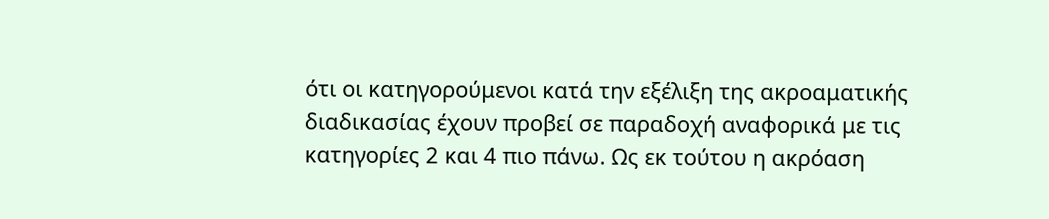ότι οι κατηγορούμενοι κατά την εξέλιξη της ακροαματικής διαδικασίας έχουν προβεί σε παραδοχή αναφορικά με τις κατηγορίες 2 και 4 πιο πάνω. Ως εκ τούτου η ακρόαση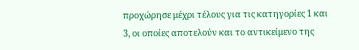προχώρησε μέχρι τέλους για τις κατηγορίες 1 και 3, οι οποίες αποτελούν και το αντικείμενο της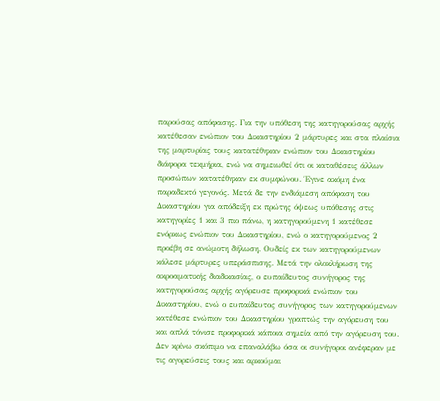παρούσας απόφασης. Για την υπόθεση της κατηγορούσας αρχής κατέθεσαν ενώπιον του Δικαστηρίου 2 μάρτυρες και στα πλαίσια της μαρτυρίας τους κατατέθηκαν ενώπιον του Δικαστηρίου διάφορα τεκμήρια, ενώ να σημειωθεί ότι οι καταθέσεις άλλων προσώπων κατατέθηκαν εκ συμφώνου. Έγινε ακόμη ένα παραδεκτό γεγονός. Μετά δε την ενδιάμεση απόφαση του Δικαστηρίου για απόδειξη εκ πρώτης όψεως υπόθεσης στις κατηγορίες 1 και 3 πιο πάνω, η κατηγορούμενη 1 κατέθεσε ενόρκως ενώπιον του Δικαστηρίου, ενώ ο κατηγορούμενος 2 προέβη σε ανώμοτη δήλωση. Ουδείς εκ των κατηγορούμενων κάλεσε μάρτυρες υπεράσπισης. Μετά την ολοκλήρωση της ακροαματικής διαδικασίας, ο ευπαίδευτος συνήγορος της κατηγορούσας αρχής αγόρευσε προφορικά ενώπιον του Δικαστηρίου, ενώ ο ευπαίδευτος συνήγορος των κατηγορούμενων κατέθεσε ενώπιον του Δικαστηρίου γραπτώς την αγόρευση του και απλά τόνισε προφορικά κάποια σημεία από την αγόρευση του. Δεν κρίνω σκόπιμο να επαναλάβω όσα οι συνήγοροι ανέφεραν με τις αγορεύσεις τους και αρκούμαι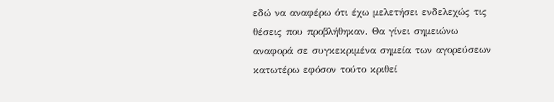εδώ να αναφέρω ότι έχω μελετήσει ενδελεχώς τις θέσεις που προβλήθηκαν. Θα γίνει σημειώνω αναφορά σε συγκεκριμένα σημεία των αγορεύσεων κατωτέρω εφόσον τούτο κριθεί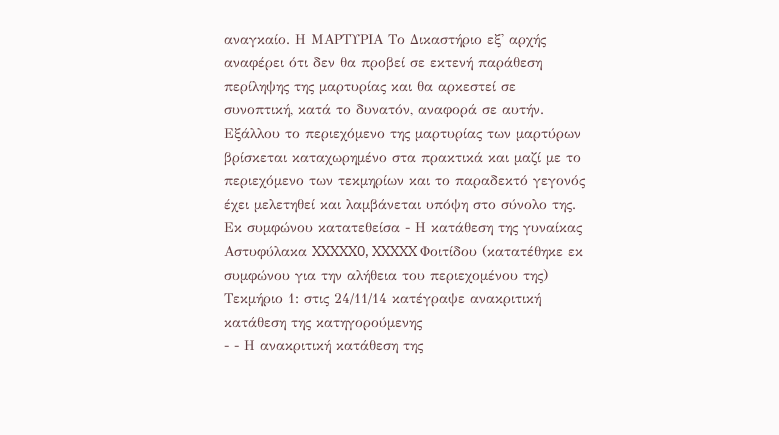αναγκαίο. Η ΜΑΡΤΥΡΙΑ Το Δικαστήριο εξ' αρχής αναφέρει ότι δεν θα προβεί σε εκτενή παράθεση περίληψης της μαρτυρίας και θα αρκεστεί σε συνοπτική, κατά το δυνατόν, αναφορά σε αυτήν. Εξάλλου το περιεχόμενο της μαρτυρίας των μαρτύρων βρίσκεται καταχωρημένο στα πρακτικά και μαζί με το περιεχόμενο των τεκμηρίων και το παραδεκτό γεγονός έχει μελετηθεί και λαμβάνεται υπόψη στο σύνολο της. Εκ συμφώνου κατατεθείσα - Η κατάθεση της γυναίκας Αστυφύλακα XXXXX0, XXXXX Φοιτίδου (κατατέθηκε εκ συμφώνου για την αλήθεια του περιεχομένου της) Τεκμήριο 1: στις 24/11/14 κατέγραψε ανακριτική κατάθεση της κατηγορούμενης
- - Η ανακριτική κατάθεση της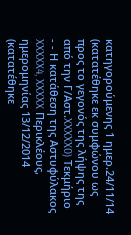κατηγορούμενης 1 ημερ.24/11/14 (κατατέθηκε εκ συμφώνου ως προς το γεγονός της λήψης της από την Γ/Αστ.XXXXX0) Τεκμήριο
- - Η κατάθεση της Αστυφύλακος XXXXX4, XXXXX Περικλέους, ημερομηνίας 13/12/2014 (κατατέθηκε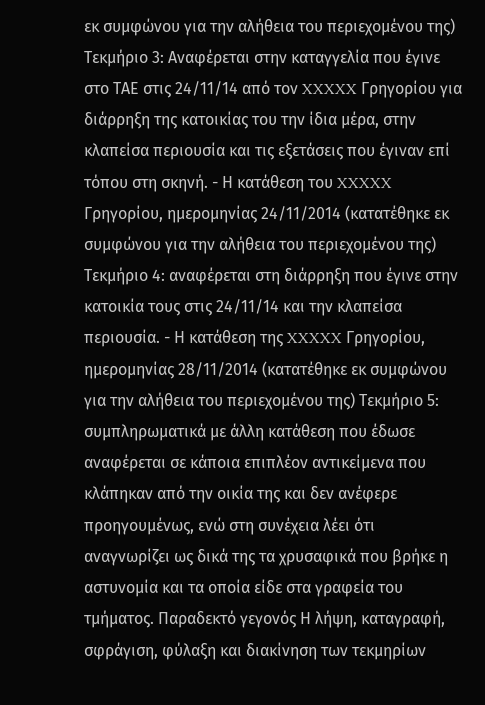εκ συμφώνου για την αλήθεια του περιεχομένου της) Τεκμήριο 3: Αναφέρεται στην καταγγελία που έγινε στο ΤΑΕ στις 24/11/14 από τον XXXXX Γρηγορίου για διάρρηξη της κατοικίας του την ίδια μέρα, στην κλαπείσα περιουσία και τις εξετάσεις που έγιναν επί τόπου στη σκηνή. - Η κατάθεση του XXXXX Γρηγορίου, ημερομηνίας 24/11/2014 (κατατέθηκε εκ συμφώνου για την αλήθεια του περιεχομένου της) Τεκμήριο 4: αναφέρεται στη διάρρηξη που έγινε στην κατοικία τους στις 24/11/14 και την κλαπείσα περιουσία. - Η κατάθεση της XXXXX Γρηγορίου, ημερομηνίας 28/11/2014 (κατατέθηκε εκ συμφώνου για την αλήθεια του περιεχομένου της) Τεκμήριο 5: συμπληρωματικά με άλλη κατάθεση που έδωσε αναφέρεται σε κάποια επιπλέον αντικείμενα που κλάπηκαν από την οικία της και δεν ανέφερε προηγουμένως, ενώ στη συνέχεια λέει ότι αναγνωρίζει ως δικά της τα χρυσαφικά που βρήκε η αστυνομία και τα οποία είδε στα γραφεία του τμήματος. Παραδεκτό γεγονός Η λήψη, καταγραφή, σφράγιση, φύλαξη και διακίνηση των τεκμηρίων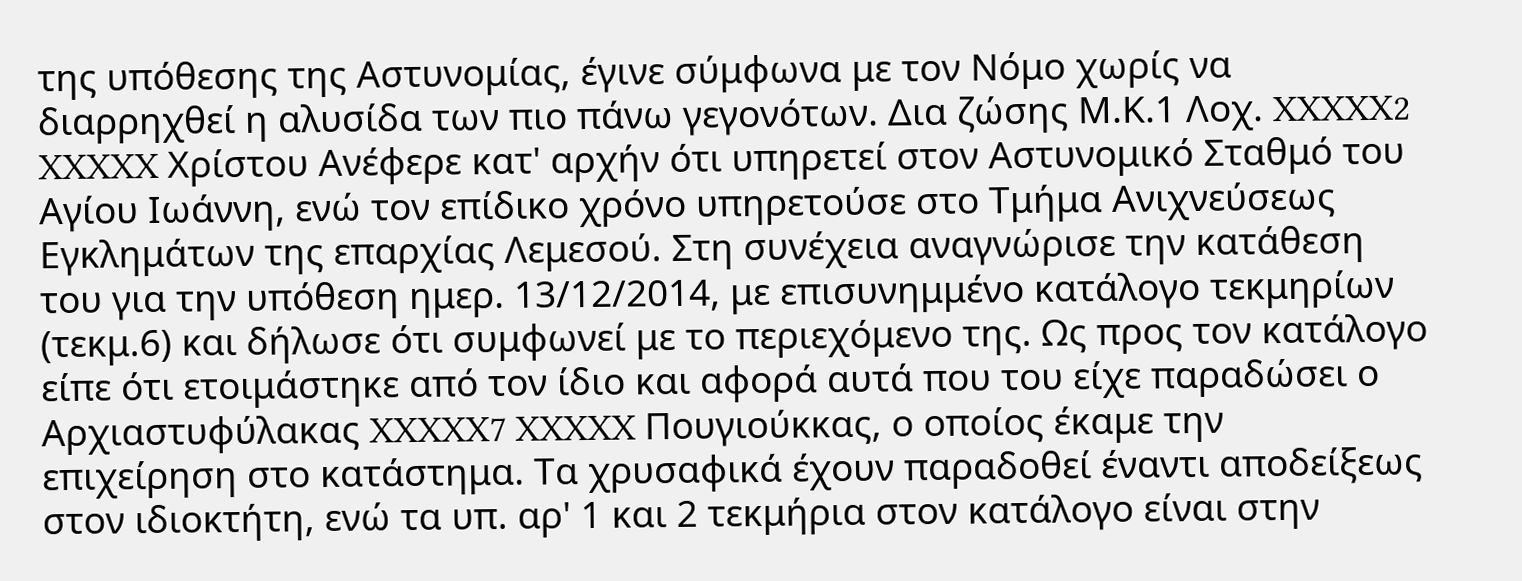της υπόθεσης της Αστυνομίας, έγινε σύμφωνα με τον Νόμο χωρίς να διαρρηχθεί η αλυσίδα των πιο πάνω γεγονότων. Δια ζώσης Μ.Κ.1 Λοχ. XXXXX2 XXXXX Χρίστου Ανέφερε κατ' αρχήν ότι υπηρετεί στον Αστυνομικό Σταθμό του Αγίου Ιωάννη, ενώ τον επίδικο χρόνο υπηρετούσε στο Τμήμα Ανιχνεύσεως Εγκλημάτων της επαρχίας Λεμεσού. Στη συνέχεια αναγνώρισε την κατάθεση του για την υπόθεση ημερ. 13/12/2014, με επισυνημμένο κατάλογο τεκμηρίων (τεκμ.6) και δήλωσε ότι συμφωνεί με το περιεχόμενο της. Ως προς τον κατάλογο είπε ότι ετοιμάστηκε από τον ίδιο και αφορά αυτά που του είχε παραδώσει ο Αρχιαστυφύλακας XXXXX7 XXXXX Πουγιούκκας, ο οποίος έκαμε την επιχείρηση στο κατάστημα. Τα χρυσαφικά έχουν παραδοθεί έναντι αποδείξεως στον ιδιοκτήτη, ενώ τα υπ. αρ' 1 και 2 τεκμήρια στον κατάλογο είναι στην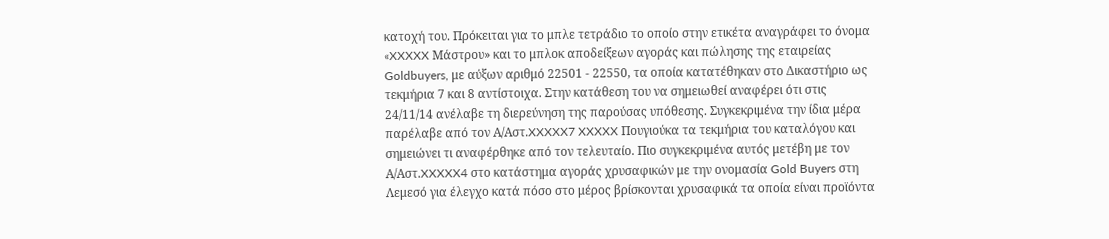κατοχή του. Πρόκειται για το μπλε τετράδιο το οποίο στην ετικέτα αναγράφει το όνομα «XXXXX Μάστρου» και το μπλοκ αποδείξεων αγοράς και πώλησης της εταιρείας Goldbuyers, με αύξων αριθμό 22501 - 22550, τα οποία κατατέθηκαν στο Δικαστήριο ως τεκμήρια 7 και 8 αντίστοιχα. Στην κατάθεση του να σημειωθεί αναφέρει ότι στις 24/11/14 ανέλαβε τη διερεύνηση της παρούσας υπόθεσης. Συγκεκριμένα την ίδια μέρα παρέλαβε από τον Α/Αστ.XXXXX7 XXXXX Πουγιούκα τα τεκμήρια του καταλόγου και σημειώνει τι αναφέρθηκε από τον τελευταίο. Πιο συγκεκριμένα αυτός μετέβη με τον Α/Αστ.XXXXX4 στο κατάστημα αγοράς χρυσαφικών με την ονομασία Gold Buyers στη Λεμεσό για έλεγχο κατά πόσο στο μέρος βρίσκονται χρυσαφικά τα οποία είναι προϊόντα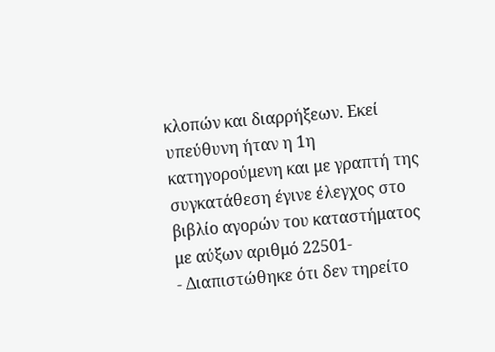κλοπών και διαρρήξεων. Εκεί υπεύθυνη ήταν η 1η κατηγορούμενη και με γραπτή της συγκατάθεση έγινε έλεγχος στο βιβλίο αγορών του καταστήματος με αύξων αριθμό 22501-
- Διαπιστώθηκε ότι δεν τηρείτο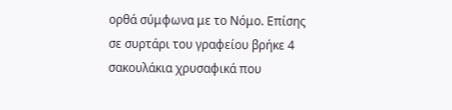ορθά σύμφωνα με το Νόμο. Επίσης σε συρτάρι του γραφείου βρήκε 4 σακουλάκια χρυσαφικά που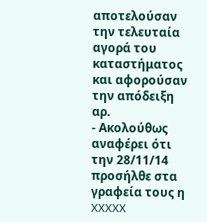αποτελούσαν την τελευταία αγορά του καταστήματος και αφορούσαν την απόδειξη αρ.
- Ακολούθως αναφέρει ότι την 28/11/14 προσήλθε στα γραφεία τους η XXXXX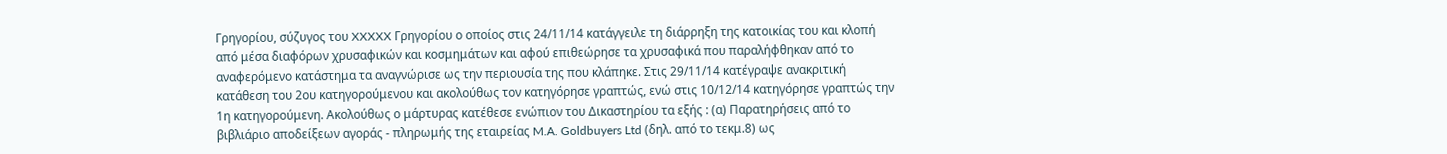Γρηγορίου, σύζυγος του XXXXX Γρηγορίου ο οποίος στις 24/11/14 κατάγγειλε τη διάρρηξη της κατοικίας του και κλοπή από μέσα διαφόρων χρυσαφικών και κοσμημάτων και αφού επιθεώρησε τα χρυσαφικά που παραλήφθηκαν από το αναφερόμενο κατάστημα τα αναγνώρισε ως την περιουσία της που κλάπηκε. Στις 29/11/14 κατέγραψε ανακριτική κατάθεση του 2ου κατηγορούμενου και ακολούθως τον κατηγόρησε γραπτώς, ενώ στις 10/12/14 κατηγόρησε γραπτώς την 1η κατηγορούμενη. Ακολούθως ο μάρτυρας κατέθεσε ενώπιον του Δικαστηρίου τα εξής : (α) Παρατηρήσεις από το βιβλιάριο αποδείξεων αγοράς - πληρωμής της εταιρείας M.A. Goldbuyers Ltd (δηλ. από το τεκμ.8) ως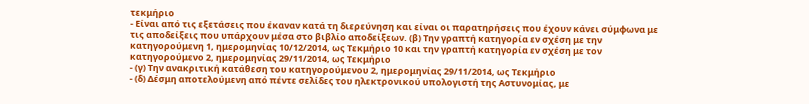τεκμήριο
- Είναι από τις εξετάσεις που έκαναν κατά τη διερεύνηση και είναι οι παρατηρήσεις που έχουν κάνει σύμφωνα με τις αποδείξεις που υπάρχουν μέσα στο βιβλίο αποδείξεων. (β) Την γραπτή κατηγορία εν σχέση με την κατηγορούμενη 1, ημερομηνίας 10/12/2014, ως Τεκμήριο 10 και την γραπτή κατηγορία εν σχέση με τον κατηγορούμενο 2, ημερομηνίας 29/11/2014, ως Τεκμήριο
- (γ) Την ανακριτική κατάθεση του κατηγορούμενου 2, ημερομηνίας 29/11/2014, ως Τεκμήριο
- (δ) Δέσμη αποτελούμενη από πέντε σελίδες του ηλεκτρονικού υπολογιστή της Αστυνομίας, με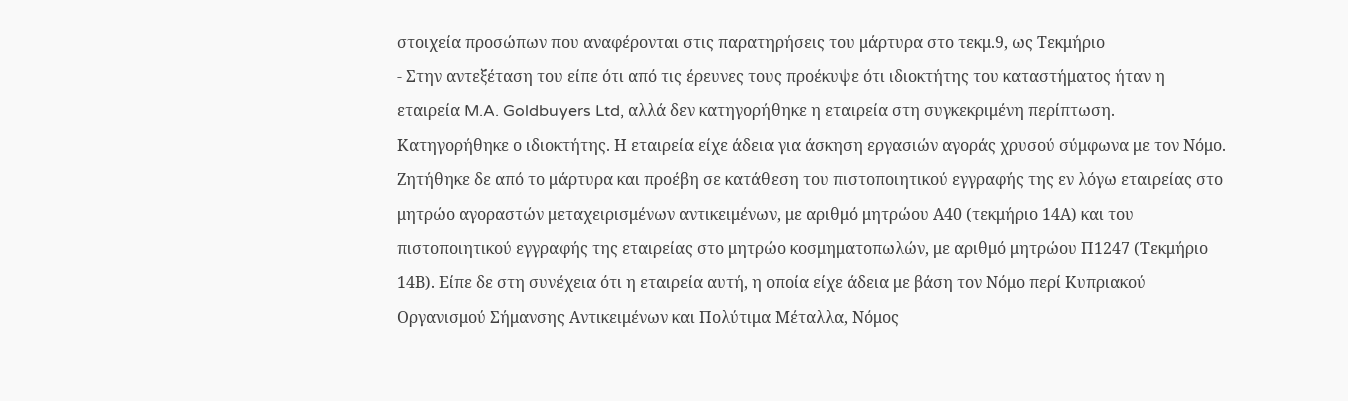στοιχεία προσώπων που αναφέρονται στις παρατηρήσεις του μάρτυρα στο τεκμ.9, ως Τεκμήριο
- Στην αντεξέταση του είπε ότι από τις έρευνες τους προέκυψε ότι ιδιοκτήτης του καταστήματος ήταν η εταιρεία M.A. Goldbuyers Ltd, αλλά δεν κατηγορήθηκε η εταιρεία στη συγκεκριμένη περίπτωση. Κατηγορήθηκε ο ιδιοκτήτης. Η εταιρεία είχε άδεια για άσκηση εργασιών αγοράς χρυσού σύμφωνα με τον Νόμο. Ζητήθηκε δε από το μάρτυρα και προέβη σε κατάθεση του πιστοποιητικού εγγραφής της εν λόγω εταιρείας στο μητρώο αγοραστών μεταχειρισμένων αντικειμένων, με αριθμό μητρώου Α40 (τεκμήριο 14Α) και του πιστοποιητικού εγγραφής της εταιρείας στο μητρώο κοσμηματοπωλών, με αριθμό μητρώου Π1247 (Τεκμήριο 14Β). Είπε δε στη συνέχεια ότι η εταιρεία αυτή, η οποία είχε άδεια με βάση τον Νόμο περί Κυπριακού Οργανισμού Σήμανσης Αντικειμένων και Πολύτιμα Μέταλλα, Νόμος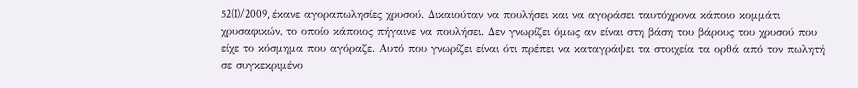52(I)/2009, έκανε αγοραπωλησίες χρυσού. Δικαιούταν να πουλήσει και να αγοράσει ταυτόχρονα κάποιο κομμάτι χρυσαφικών, το οποίο κάποιος πήγαινε να πουλήσει. Δεν γνωρίζει όμως αν είναι στη βάση του βάρους του χρυσού που είχε το κόσμημα που αγόραζε. Αυτό που γνωρίζει είναι ότι πρέπει να καταγράψει τα στοιχεία τα ορθά από τον πωλητή σε συγκεκριμένο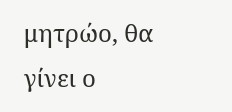μητρώο, θα γίνει ο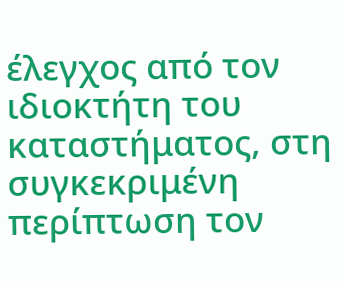έλεγχος από τον ιδιοκτήτη του καταστήματος, στη συγκεκριμένη περίπτωση τον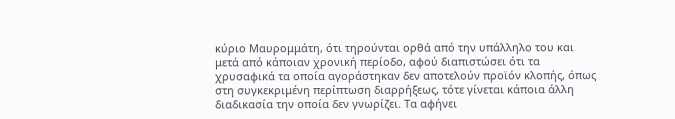κύριο Μαυρομμάτη, ότι τηρούνται ορθά από την υπάλληλο του και μετά από κάποιαν χρονική περίοδο, αφού διαπιστώσει ότι τα χρυσαφικά τα οποία αγοράστηκαν δεν αποτελούν προϊόν κλοπής, όπως στη συγκεκριμένη περίπτωση διαρρήξεως, τότε γίνεται κάποια άλλη διαδικασία την οποία δεν γνωρίζει. Τα αφήνει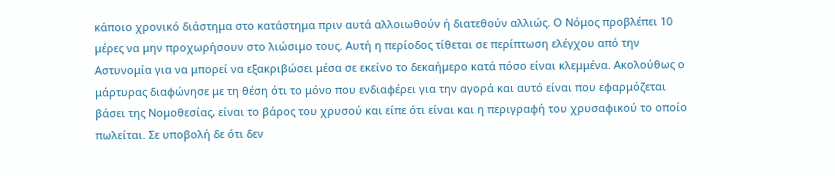κάποιο χρονικό διάστημα στο κατάστημα πριν αυτά αλλοιωθούν ή διατεθούν αλλιώς. Ο Νόμος προβλέπει 10 μέρες να μην προχωρήσουν στο λιώσιμο τους. Αυτή η περίοδος τίθεται σε περίπτωση ελέγχου από την Αστυνομία για να μπορεί να εξακριβώσει μέσα σε εκείνο το δεκαήμερο κατά πόσο είναι κλεμμένα. Ακολούθως ο μάρτυρας διαφώνησε με τη θέση ότι το μόνο που ενδιαφέρει για την αγορά και αυτό είναι που εφαρμόζεται βάσει της Νομοθεσίας, είναι το βάρος του χρυσού και είπε ότι είναι και η περιγραφή του χρυσαφικού το οποίο πωλείται. Σε υποβολή δε ότι δεν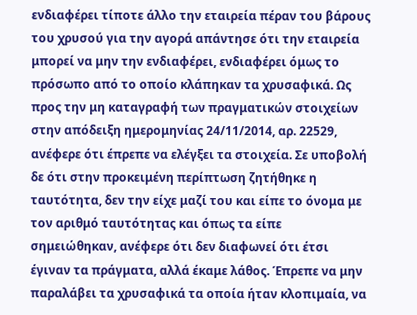ενδιαφέρει τίποτε άλλο την εταιρεία πέραν του βάρους του χρυσού για την αγορά απάντησε ότι την εταιρεία μπορεί να μην την ενδιαφέρει, ενδιαφέρει όμως το πρόσωπο από το οποίο κλάπηκαν τα χρυσαφικά. Ως προς την μη καταγραφή των πραγματικών στοιχείων στην απόδειξη ημερομηνίας 24/11/2014, αρ. 22529, ανέφερε ότι έπρεπε να ελέγξει τα στοιχεία. Σε υποβολή δε ότι στην προκειμένη περίπτωση ζητήθηκε η ταυτότητα, δεν την είχε μαζί του και είπε το όνομα με τον αριθμό ταυτότητας και όπως τα είπε σημειώθηκαν, ανέφερε ότι δεν διαφωνεί ότι έτσι έγιναν τα πράγματα, αλλά έκαμε λάθος. Έπρεπε να μην παραλάβει τα χρυσαφικά τα οποία ήταν κλοπιμαία, να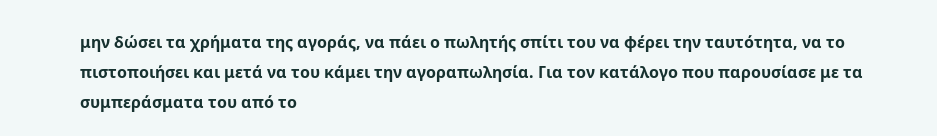μην δώσει τα χρήματα της αγοράς, να πάει ο πωλητής σπίτι του να φέρει την ταυτότητα, να το πιστοποιήσει και μετά να του κάμει την αγοραπωλησία. Για τον κατάλογο που παρουσίασε με τα συμπεράσματα του από το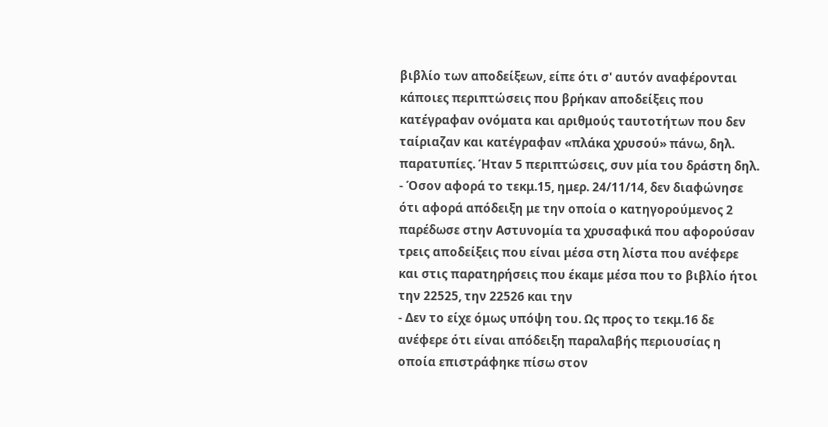βιβλίο των αποδείξεων, είπε ότι σ' αυτόν αναφέρονται κάποιες περιπτώσεις που βρήκαν αποδείξεις που κατέγραφαν ονόματα και αριθμούς ταυτοτήτων που δεν ταίριαζαν και κατέγραφαν «πλάκα χρυσού» πάνω, δηλ. παρατυπίες. Ήταν 5 περιπτώσεις, συν μία του δράστη δηλ.
- Όσον αφορά το τεκμ.15, ημερ. 24/11/14, δεν διαφώνησε ότι αφορά απόδειξη με την οποία ο κατηγορούμενος 2 παρέδωσε στην Αστυνομία τα χρυσαφικά που αφορούσαν τρεις αποδείξεις που είναι μέσα στη λίστα που ανέφερε και στις παρατηρήσεις που έκαμε μέσα που το βιβλίο ήτοι την 22525, την 22526 και την
- Δεν το είχε όμως υπόψη του. Ως προς το τεκμ.16 δε ανέφερε ότι είναι απόδειξη παραλαβής περιουσίας η οποία επιστράφηκε πίσω στον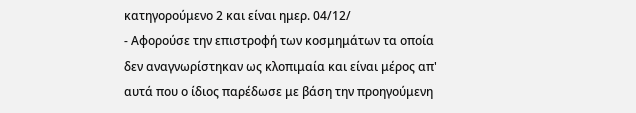κατηγορούμενο 2 και είναι ημερ. 04/12/
- Αφορούσε την επιστροφή των κοσμημάτων τα οποία δεν αναγνωρίστηκαν ως κλοπιμαία και είναι μέρος απ' αυτά που ο ίδιος παρέδωσε με βάση την προηγούμενη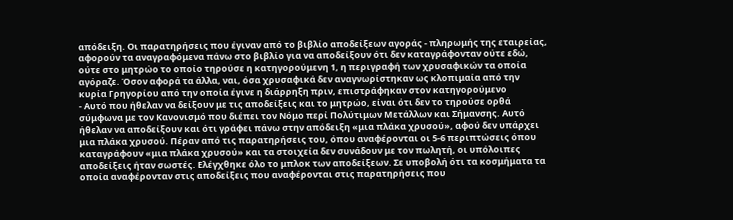απόδειξη. Οι παρατηρήσεις που έγιναν από το βιβλίο αποδείξεων αγοράς ‑ πληρωμής της εταιρείας, αφορούν τα αναγραφόμενα πάνω στο βιβλίο για να αποδείξουν ότι δεν καταγράφονταν ούτε εδώ, ούτε στο μητρώο το οποίο τηρούσε η κατηγορούμενη 1, η περιγραφή των χρυσαφικών τα οποία αγόραζε. Όσον αφορά τα άλλα, ναι, όσα χρυσαφικά δεν αναγνωρίστηκαν ως κλοπιμαία από την κυρία Γρηγορίου από την οποία έγινε η διάρρηξη πριν, επιστράφηκαν στον κατηγορούμενο
- Αυτό που ήθελαν να δείξουν με τις αποδείξεις και το μητρώο, είναι ότι δεν το τηρούσε ορθά σύμφωνα με τον Κανονισμό που διέπει τον Νόμο περί Πολύτιμων Μετάλλων και Σήμανσης. Αυτό ήθελαν να αποδείξουν και ότι γράφει πάνω στην απόδειξη «μια πλάκα χρυσού», αφού δεν υπάρχει μια πλάκα χρυσού. Πέραν από τις παρατηρήσεις του, όπου αναφέρονται οι 5-6 περιπτώσεις όπου καταγράφουν «μια πλάκα χρυσού» και τα στοιχεία δεν συνάδουν με τον πωλητή, οι υπόλοιπες αποδείξεις ήταν σωστές. Ελέγχθηκε όλο το μπλοκ των αποδείξεων. Σε υποβολή ότι τα κοσμήματα τα οποία αναφέρονταν στις αποδείξεις που αναφέρονται στις παρατηρήσεις που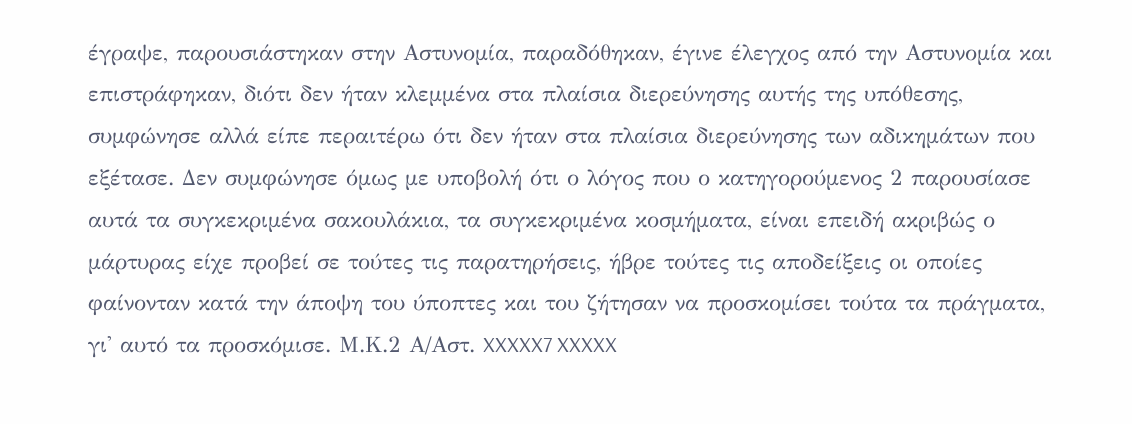έγραψε, παρουσιάστηκαν στην Αστυνομία, παραδόθηκαν, έγινε έλεγχος από την Αστυνομία και επιστράφηκαν, διότι δεν ήταν κλεμμένα στα πλαίσια διερεύνησης αυτής της υπόθεσης, συμφώνησε αλλά είπε περαιτέρω ότι δεν ήταν στα πλαίσια διερεύνησης των αδικημάτων που εξέτασε. Δεν συμφώνησε όμως με υποβολή ότι ο λόγος που ο κατηγορούμενος 2 παρουσίασε αυτά τα συγκεκριμένα σακουλάκια, τα συγκεκριμένα κοσμήματα, είναι επειδή ακριβώς ο μάρτυρας είχε προβεί σε τούτες τις παρατηρήσεις, ήβρε τούτες τις αποδείξεις οι οποίες φαίνονταν κατά την άποψη του ύποπτες και του ζήτησαν να προσκομίσει τούτα τα πράγματα, γι' αυτό τα προσκόμισε. Μ.Κ.2 Α/Αστ. XXXXX7 XXXXX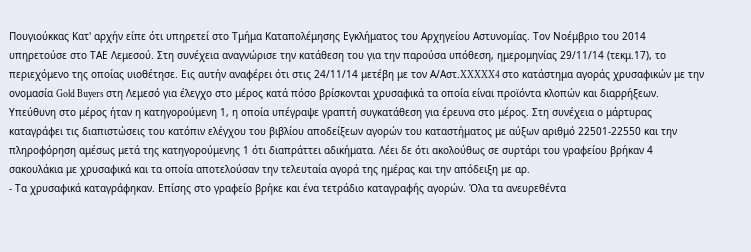Πουγιούκκας Κατ' αρχήν είπε ότι υπηρετεί στο Τμήμα Καταπολέμησης Εγκλήματος του Αρχηγείου Αστυνομίας. Τον Νοέμβριο του 2014 υπηρετούσε στο ΤΑΕ Λεμεσού. Στη συνέχεια αναγνώρισε την κατάθεση του για την παρούσα υπόθεση, ημερομηνίας 29/11/14 (τεκμ.17), το περιεχόμενο της οποίας υιοθέτησε. Εις αυτήν αναφέρει ότι στις 24/11/14 μετέβη με τον Α/Αστ.XXXXX4 στο κατάστημα αγοράς χρυσαφικών με την ονομασία Gold Buyers στη Λεμεσό για έλεγχο στο μέρος κατά πόσο βρίσκονται χρυσαφικά τα οποία είναι προϊόντα κλοπών και διαρρήξεων. Υπεύθυνη στο μέρος ήταν η κατηγορούμενη 1, η οποία υπέγραψε γραπτή συγκατάθεση για έρευνα στο μέρος. Στη συνέχεια ο μάρτυρας καταγράφει τις διαπιστώσεις του κατόπιν ελέγχου του βιβλίου αποδείξεων αγορών του καταστήματος με αύξων αριθμό 22501-22550 και την πληροφόρηση αμέσως μετά της κατηγορούμενης 1 ότι διαπράττει αδικήματα. Λέει δε ότι ακολούθως σε συρτάρι του γραφείου βρήκαν 4 σακουλάκια με χρυσαφικά και τα οποία αποτελούσαν την τελευταία αγορά της ημέρας και την απόδειξη με αρ.
- Τα χρυσαφικά καταγράφηκαν. Επίσης στο γραφείο βρήκε και ένα τετράδιο καταγραφής αγορών. Όλα τα ανευρεθέντα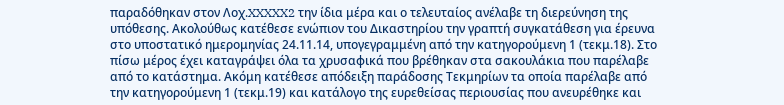παραδόθηκαν στον Λοχ.XXXXX2 την ίδια μέρα και ο τελευταίος ανέλαβε τη διερεύνηση της υπόθεσης. Ακολούθως κατέθεσε ενώπιον του Δικαστηρίου την γραπτή συγκατάθεση για έρευνα στο υποστατικό ημερομηνίας 24.11.14, υπογεγραμμένη από την κατηγορούμενη 1 (τεκμ.18). Στο πίσω μέρος έχει καταγράψει όλα τα χρυσαφικά που βρέθηκαν στα σακουλάκια που παρέλαβε από το κατάστημα. Ακόμη κατέθεσε απόδειξη παράδοσης Τεκμηρίων τα οποία παρέλαβε από την κατηγορούμενη 1 (τεκμ.19) και κατάλογο της ευρεθείσας περιουσίας που ανευρέθηκε και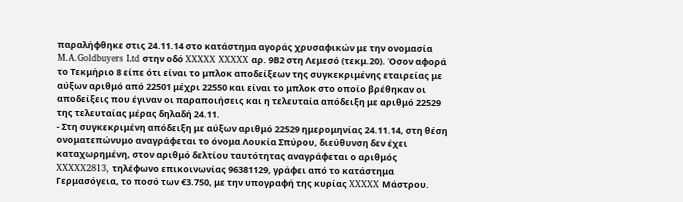παραλήφθηκε στις 24.11.14 στο κατάστημα αγοράς χρυσαφικών με την ονομασία M.A.Goldbuyers Ltd στην οδό XXXXX XXXXX αρ. 9Β2 στη Λεμεσό (τεκμ.20). Όσον αφορά το Τεκμήριο 8 είπε ότι είναι το μπλοκ αποδείξεων της συγκεκριμένης εταιρείας με αύξων αριθμό από 22501 μέχρι 22550 και είναι το μπλοκ στο οποίο βρέθηκαν οι αποδείξεις που έγιναν οι παραποιήσεις και η τελευταία απόδειξη με αριθμό 22529 της τελευταίας μέρας δηλαδή 24.11.
- Στη συγκεκριμένη απόδειξη με αύξων αριθμό 22529 ημερομηνίας 24.11.14, στη θέση ονοματεπώνυμο αναγράφεται το όνομα Λουκία Σπύρου, διεύθυνση δεν έχει καταχωρημένη, στον αριθμό δελτίου ταυτότητας αναγράφεται ο αριθμός XXXXX2813, τηλέφωνο επικοινωνίας 96381129, γράφει από το κατάστημα Γερμασόγεια, το ποσό των €3.750, με την υπογραφή της κυρίας XXXXX Μάστρου.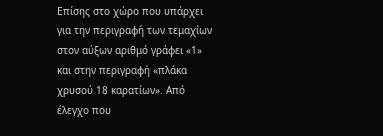Επίσης στο χώρο που υπάρχει για την περιγραφή των τεμαχίων στον αύξων αριθμό γράφει «1» και στην περιγραφή «πλάκα χρυσού 18 καρατίων». Από έλεγχο που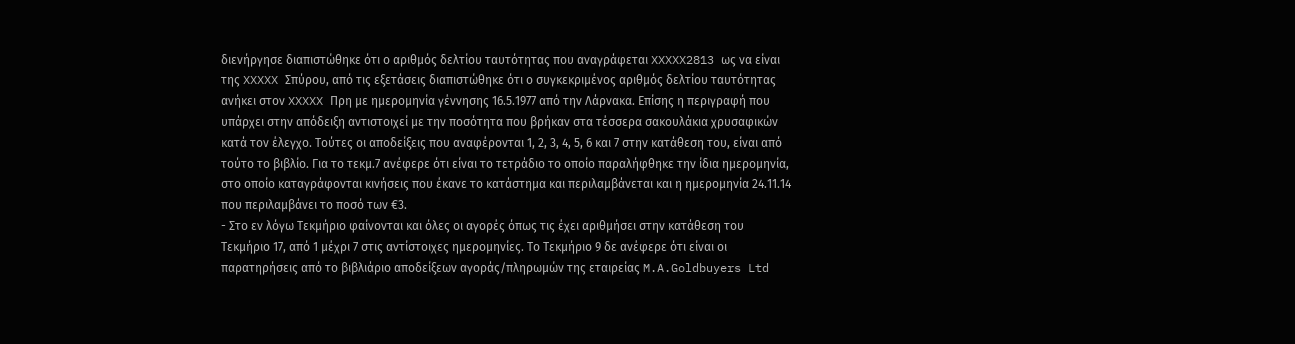διενήργησε διαπιστώθηκε ότι ο αριθμός δελτίου ταυτότητας που αναγράφεται XXXXX2813 ως να είναι της XXXXX Σπύρου, από τις εξετάσεις διαπιστώθηκε ότι ο συγκεκριμένος αριθμός δελτίου ταυτότητας ανήκει στον XXXXX Πρη με ημερομηνία γέννησης 16.5.1977 από την Λάρνακα. Επίσης η περιγραφή που υπάρχει στην απόδειξη αντιστοιχεί με την ποσότητα που βρήκαν στα τέσσερα σακουλάκια χρυσαφικών κατά τον έλεγχο. Τούτες οι αποδείξεις που αναφέρονται 1, 2, 3, 4, 5, 6 και 7 στην κατάθεση του, είναι από τούτο το βιβλίο. Για το τεκμ.7 ανέφερε ότι είναι το τετράδιο το οποίο παραλήφθηκε την ίδια ημερομηνία, στο οποίο καταγράφονται κινήσεις που έκανε το κατάστημα και περιλαμβάνεται και η ημερομηνία 24.11.14 που περιλαμβάνει το ποσό των €3.
- Στο εν λόγω Τεκμήριο φαίνονται και όλες οι αγορές όπως τις έχει αριθμήσει στην κατάθεση του Τεκμήριο 17, από 1 μέχρι 7 στις αντίστοιχες ημερομηνίες. Το Τεκμήριο 9 δε ανέφερε ότι είναι οι παρατηρήσεις από το βιβλιάριο αποδείξεων αγοράς/πληρωμών της εταιρείας M.A.Goldbuyers Ltd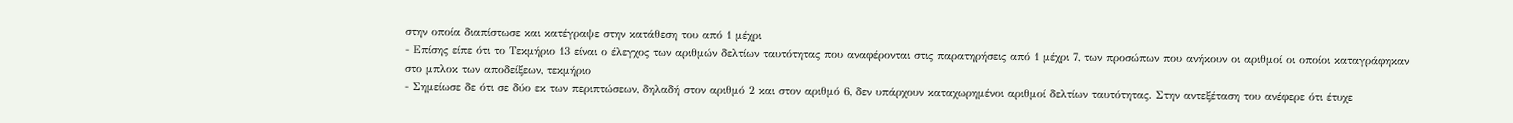στην οποία διαπίστωσε και κατέγραψε στην κατάθεση του από 1 μέχρι
- Επίσης είπε ότι το Τεκμήριο 13 είναι ο έλεγχος των αριθμών δελτίων ταυτότητας που αναφέρονται στις παρατηρήσεις από 1 μέχρι 7, των προσώπων που ανήκουν οι αριθμοί οι οποίοι καταγράφηκαν στο μπλοκ των αποδείξεων, τεκμήριο
- Σημείωσε δε ότι σε δύο εκ των περιπτώσεων, δηλαδή στον αριθμό 2 και στον αριθμό 6, δεν υπάρχουν καταχωρημένοι αριθμοί δελτίων ταυτότητας. Στην αντεξέταση του ανέφερε ότι έτυχε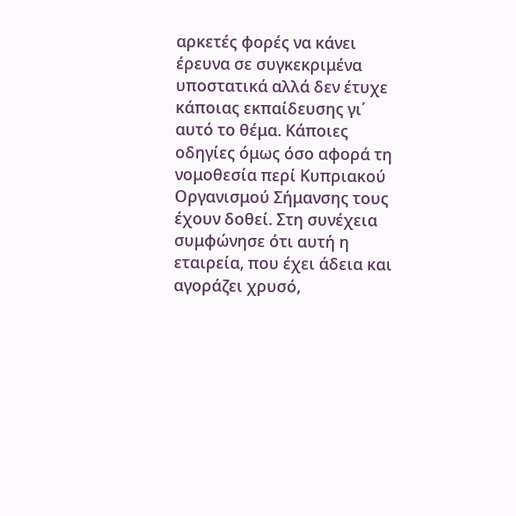αρκετές φορές να κάνει έρευνα σε συγκεκριμένα υποστατικά αλλά δεν έτυχε κάποιας εκπαίδευσης γι΄ αυτό το θέμα. Κάποιες οδηγίες όμως όσο αφορά τη νομοθεσία περί Κυπριακού Οργανισμού Σήμανσης τους έχουν δοθεί. Στη συνέχεια συμφώνησε ότι αυτή η εταιρεία, που έχει άδεια και αγοράζει χρυσό,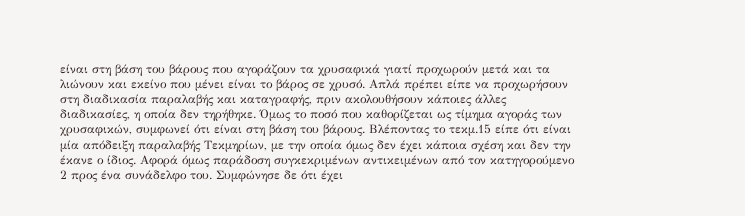είναι στη βάση του βάρους που αγοράζουν τα χρυσαφικά γιατί προχωρούν μετά και τα λιώνουν και εκείνο που μένει είναι το βάρος σε χρυσό. Απλά πρέπει είπε να προχωρήσουν στη διαδικασία παραλαβής και καταγραφής, πριν ακολουθήσουν κάποιες άλλες διαδικασίες, η οποία δεν τηρήθηκε. Όμως το ποσό που καθορίζεται ως τίμημα αγοράς των χρυσαφικών, συμφωνεί ότι είναι στη βάση του βάρους. Βλέποντας το τεκμ.15 είπε ότι είναι μία απόδειξη παραλαβής Τεκμηρίων, με την οποία όμως δεν έχει κάποια σχέση και δεν την έκανε ο ίδιος. Αφορά όμως παράδοση συγκεκριμένων αντικειμένων από τον κατηγορούμενο 2 προς ένα συνάδελφο του. Συμφώνησε δε ότι έχει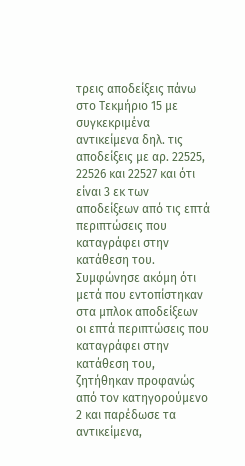τρεις αποδείξεις πάνω στο Τεκμήριο 15 με συγκεκριμένα αντικείμενα δηλ. τις αποδείξεις με αρ. 22525, 22526 και 22527 και ότι είναι 3 εκ των αποδείξεων από τις επτά περιπτώσεις που καταγράφει στην κατάθεση του. Συμφώνησε ακόμη ότι μετά που εντοπίστηκαν στα μπλοκ αποδείξεων οι επτά περιπτώσεις που καταγράφει στην κατάθεση του, ζητήθηκαν προφανώς από τον κατηγορούμενο 2 και παρέδωσε τα αντικείμενα,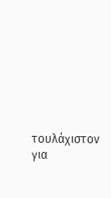τουλάχιστον για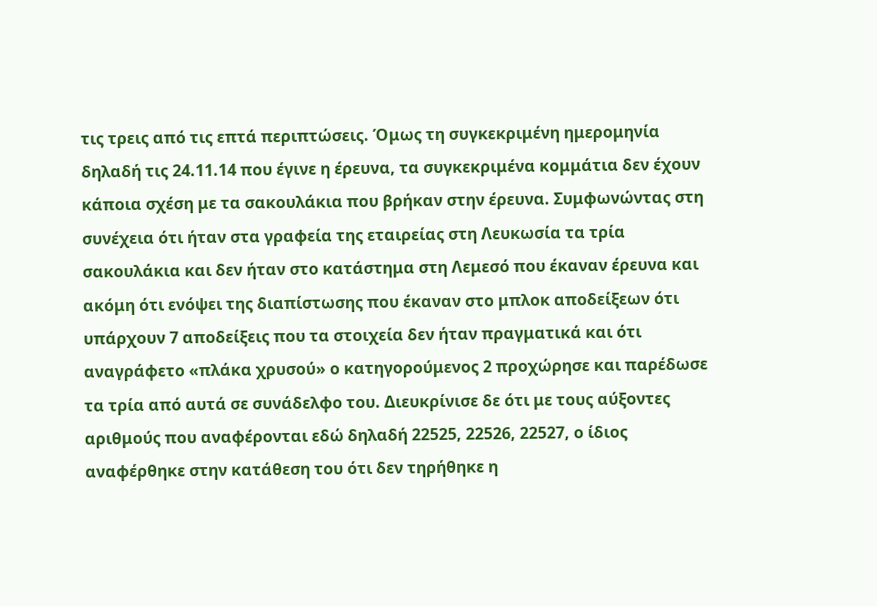τις τρεις από τις επτά περιπτώσεις. Όμως τη συγκεκριμένη ημερομηνία δηλαδή τις 24.11.14 που έγινε η έρευνα, τα συγκεκριμένα κομμάτια δεν έχουν κάποια σχέση με τα σακουλάκια που βρήκαν στην έρευνα. Συμφωνώντας στη συνέχεια ότι ήταν στα γραφεία της εταιρείας στη Λευκωσία τα τρία σακουλάκια και δεν ήταν στο κατάστημα στη Λεμεσό που έκαναν έρευνα και ακόμη ότι ενόψει της διαπίστωσης που έκαναν στο μπλοκ αποδείξεων ότι υπάρχουν 7 αποδείξεις που τα στοιχεία δεν ήταν πραγματικά και ότι αναγράφετο «πλάκα χρυσού» ο κατηγορούμενος 2 προχώρησε και παρέδωσε τα τρία από αυτά σε συνάδελφο του. Διευκρίνισε δε ότι με τους αύξοντες αριθμούς που αναφέρονται εδώ δηλαδή 22525, 22526, 22527, ο ίδιος αναφέρθηκε στην κατάθεση του ότι δεν τηρήθηκε η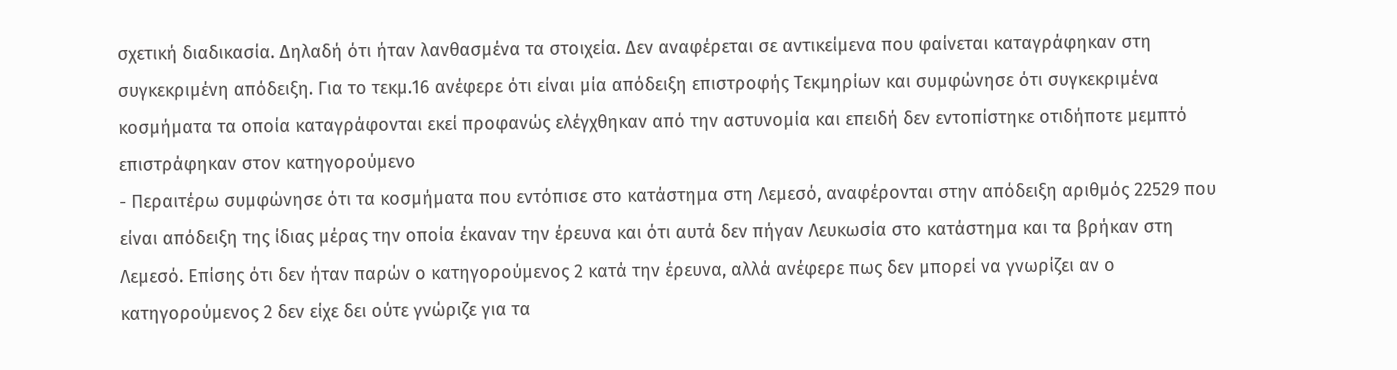σχετική διαδικασία. Δηλαδή ότι ήταν λανθασμένα τα στοιχεία. Δεν αναφέρεται σε αντικείμενα που φαίνεται καταγράφηκαν στη συγκεκριμένη απόδειξη. Για το τεκμ.16 ανέφερε ότι είναι μία απόδειξη επιστροφής Τεκμηρίων και συμφώνησε ότι συγκεκριμένα κοσμήματα τα οποία καταγράφονται εκεί προφανώς ελέγχθηκαν από την αστυνομία και επειδή δεν εντοπίστηκε οτιδήποτε μεμπτό επιστράφηκαν στον κατηγορούμενο
- Περαιτέρω συμφώνησε ότι τα κοσμήματα που εντόπισε στο κατάστημα στη Λεμεσό, αναφέρονται στην απόδειξη αριθμός 22529 που είναι απόδειξη της ίδιας μέρας την οποία έκαναν την έρευνα και ότι αυτά δεν πήγαν Λευκωσία στο κατάστημα και τα βρήκαν στη Λεμεσό. Επίσης ότι δεν ήταν παρών ο κατηγορούμενος 2 κατά την έρευνα, αλλά ανέφερε πως δεν μπορεί να γνωρίζει αν ο κατηγορούμενος 2 δεν είχε δει ούτε γνώριζε για τα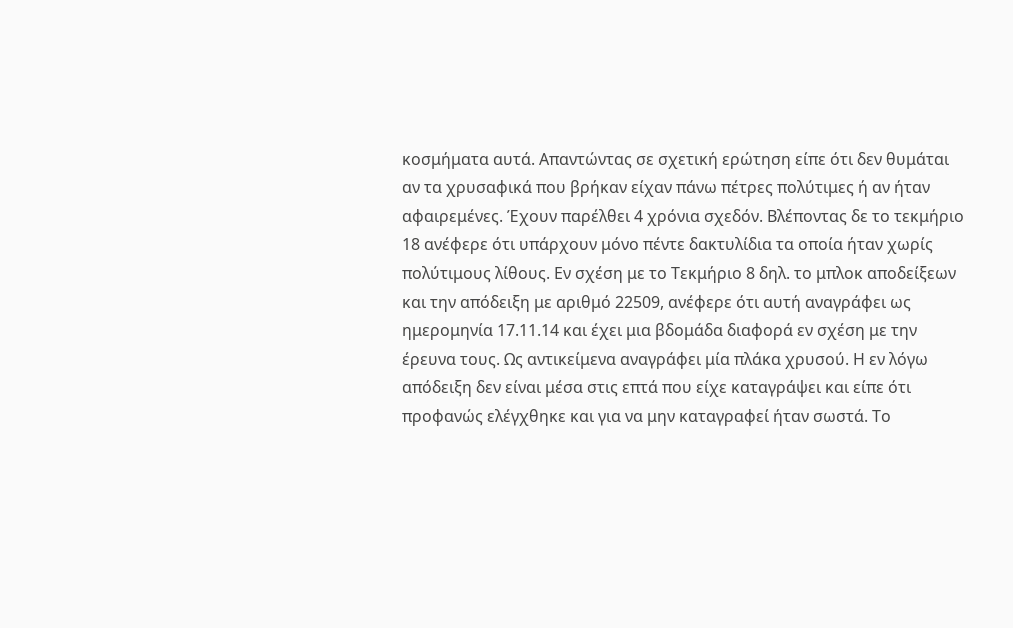κοσμήματα αυτά. Απαντώντας σε σχετική ερώτηση είπε ότι δεν θυμάται αν τα χρυσαφικά που βρήκαν είχαν πάνω πέτρες πολύτιμες ή αν ήταν αφαιρεμένες. Έχουν παρέλθει 4 χρόνια σχεδόν. Βλέποντας δε το τεκμήριο 18 ανέφερε ότι υπάρχουν μόνο πέντε δακτυλίδια τα οποία ήταν χωρίς πολύτιμους λίθους. Εν σχέση με το Τεκμήριο 8 δηλ. το μπλοκ αποδείξεων και την απόδειξη με αριθμό 22509, ανέφερε ότι αυτή αναγράφει ως ημερομηνία 17.11.14 και έχει μια βδομάδα διαφορά εν σχέση με την έρευνα τους. Ως αντικείμενα αναγράφει μία πλάκα χρυσού. Η εν λόγω απόδειξη δεν είναι μέσα στις επτά που είχε καταγράψει και είπε ότι προφανώς ελέγχθηκε και για να μην καταγραφεί ήταν σωστά. Το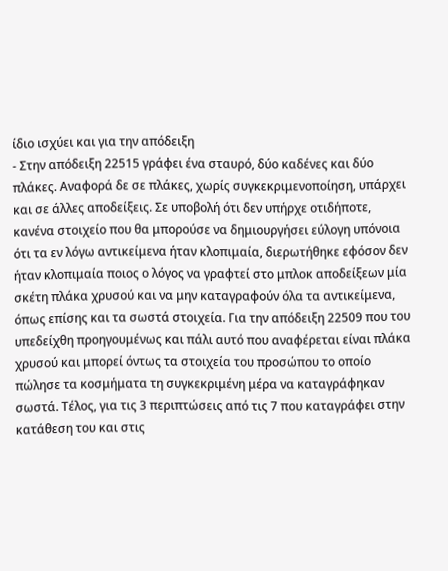ίδιο ισχύει και για την απόδειξη
- Στην απόδειξη 22515 γράφει ένα σταυρό, δύο καδένες και δύο πλάκες. Αναφορά δε σε πλάκες, χωρίς συγκεκριμενοποίηση, υπάρχει και σε άλλες αποδείξεις. Σε υποβολή ότι δεν υπήρχε οτιδήποτε, κανένα στοιχείο που θα μπορούσε να δημιουργήσει εύλογη υπόνοια ότι τα εν λόγω αντικείμενα ήταν κλοπιμαία, διερωτήθηκε εφόσον δεν ήταν κλοπιμαία ποιος ο λόγος να γραφτεί στο μπλοκ αποδείξεων μία σκέτη πλάκα χρυσού και να μην καταγραφούν όλα τα αντικείμενα, όπως επίσης και τα σωστά στοιχεία. Για την απόδειξη 22509 που του υπεδείχθη προηγουμένως και πάλι αυτό που αναφέρεται είναι πλάκα χρυσού και μπορεί όντως τα στοιχεία του προσώπου το οποίο πώλησε τα κοσμήματα τη συγκεκριμένη μέρα να καταγράφηκαν σωστά. Τέλος, για τις 3 περιπτώσεις από τις 7 που καταγράφει στην κατάθεση του και στις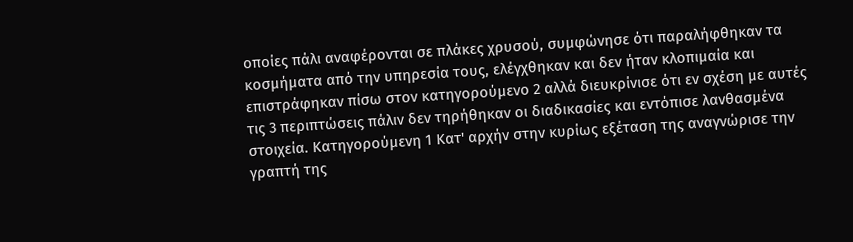οποίες πάλι αναφέρονται σε πλάκες χρυσού, συμφώνησε ότι παραλήφθηκαν τα κοσμήματα από την υπηρεσία τους, ελέγχθηκαν και δεν ήταν κλοπιμαία και επιστράφηκαν πίσω στον κατηγορούμενο 2 αλλά διευκρίνισε ότι εν σχέση με αυτές τις 3 περιπτώσεις πάλιν δεν τηρήθηκαν οι διαδικασίες και εντόπισε λανθασμένα στοιχεία. Κατηγορούμενη 1 Κατ' αρχήν στην κυρίως εξέταση της αναγνώρισε την γραπτή της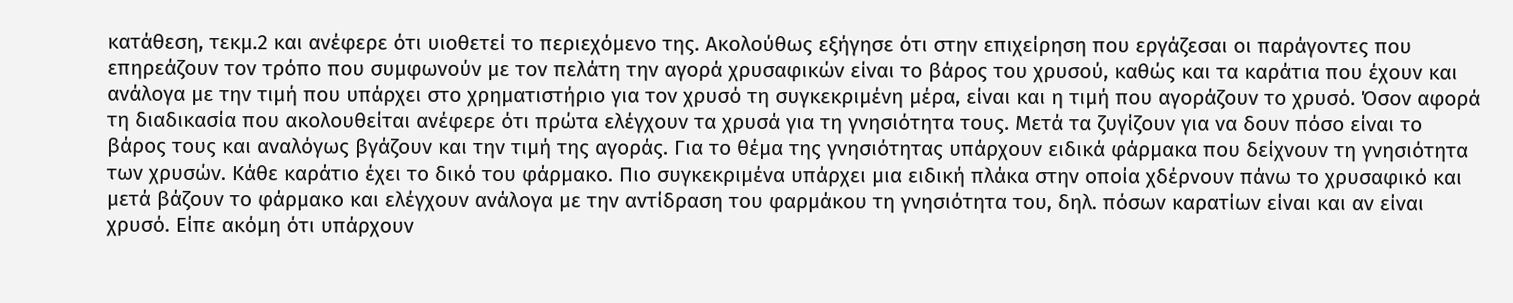κατάθεση, τεκμ.2 και ανέφερε ότι υιοθετεί το περιεχόμενο της. Ακολούθως εξήγησε ότι στην επιχείρηση που εργάζεσαι οι παράγοντες που επηρεάζουν τον τρόπο που συμφωνούν με τον πελάτη την αγορά χρυσαφικών είναι το βάρος του χρυσού, καθώς και τα καράτια που έχουν και ανάλογα με την τιμή που υπάρχει στο χρηματιστήριο για τον χρυσό τη συγκεκριμένη μέρα, είναι και η τιμή που αγοράζουν το χρυσό. Όσον αφορά τη διαδικασία που ακολουθείται ανέφερε ότι πρώτα ελέγχουν τα χρυσά για τη γνησιότητα τους. Μετά τα ζυγίζουν για να δουν πόσο είναι το βάρος τους και αναλόγως βγάζουν και την τιμή της αγοράς. Για το θέμα της γνησιότητας υπάρχουν ειδικά φάρμακα που δείχνουν τη γνησιότητα των χρυσών. Κάθε καράτιο έχει το δικό του φάρμακο. Πιο συγκεκριμένα υπάρχει μια ειδική πλάκα στην οποία χδέρνουν πάνω το χρυσαφικό και μετά βάζουν το φάρμακο και ελέγχουν ανάλογα με την αντίδραση του φαρμάκου τη γνησιότητα του, δηλ. πόσων καρατίων είναι και αν είναι χρυσό. Είπε ακόμη ότι υπάρχουν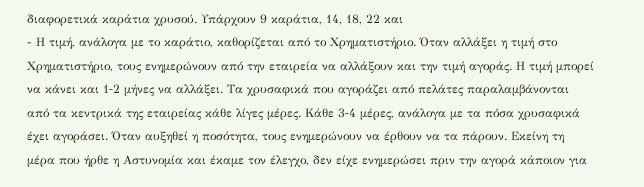διαφορετικά καράτια χρυσού. Υπάρχουν 9 καράτια, 14, 18, 22 και
- Η τιμή, ανάλογα με το καράτιο, καθορίζεται από το Χρηματιστήριο. Όταν αλλάξει η τιμή στο Χρηματιστήριο, τους ενημερώνουν από την εταιρεία να αλλάξουν και την τιμή αγοράς. Η τιμή μπορεί να κάνει και 1‑2 μήνες να αλλάξει. Τα χρυσαφικά που αγοράζει από πελάτες παραλαμβάνονται από τα κεντρικά της εταιρείας κάθε λίγες μέρες. Κάθε 3‑4 μέρες, ανάλογα με τα πόσα χρυσαφικά έχει αγοράσει. Όταν αυξηθεί η ποσότητα, τους ενημερώνουν να έρθουν να τα πάρουν. Εκείνη τη μέρα που ήρθε η Αστυνομία και έκαμε τον έλεγχο, δεν είχε ενημερώσει πριν την αγορά κάποιον για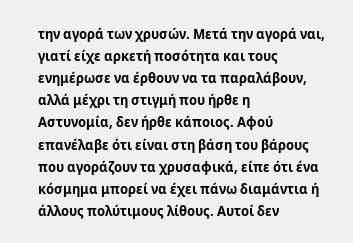την αγορά των χρυσών. Μετά την αγορά ναι, γιατί είχε αρκετή ποσότητα και τους ενημέρωσε να έρθουν να τα παραλάβουν, αλλά μέχρι τη στιγμή που ήρθε η Αστυνομία, δεν ήρθε κάποιος. Αφού επανέλαβε ότι είναι στη βάση του βάρους που αγοράζουν τα χρυσαφικά, είπε ότι ένα κόσμημα μπορεί να έχει πάνω διαμάντια ή άλλους πολύτιμους λίθους. Αυτοί δεν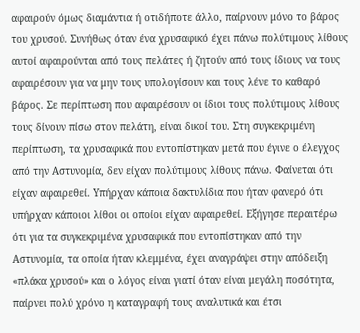αφαιρούν όμως διαμάντια ή οτιδήποτε άλλο, παίρνουν μόνο το βάρος του χρυσού. Συνήθως όταν ένα χρυσαφικό έχει πάνω πολύτιμους λίθους αυτοί αφαιρούνται από τους πελάτες ή ζητούν από τους ίδιους να τους αφαιρέσουν για να μην τους υπολογίσουν και τους λένε το καθαρό βάρος. Σε περίπτωση που αφαιρέσουν οι ίδιοι τους πολύτιμους λίθους τους δίνουν πίσω στον πελάτη, είναι δικοί του. Στη συγκεκριμένη περίπτωση, τα χρυσαφικά που εντοπίστηκαν μετά που έγινε ο έλεγχος από την Αστυνομία, δεν είχαν πολύτιμους λίθους πάνω. Φαίνεται ότι είχαν αφαιρεθεί. Υπήρχαν κάποια δακτυλίδια που ήταν φανερό ότι υπήρχαν κάποιοι λίθοι οι οποίοι είχαν αφαιρεθεί. Εξήγησε περαιτέρω ότι για τα συγκεκριμένα χρυσαφικά που εντοπίστηκαν από την Αστυνομία, τα οποία ήταν κλεμμένα, έχει αναγράψει στην απόδειξη «πλάκα χρυσού» και ο λόγος είναι γιατί όταν είναι μεγάλη ποσότητα, παίρνει πολύ χρόνο η καταγραφή τους αναλυτικά και έτσι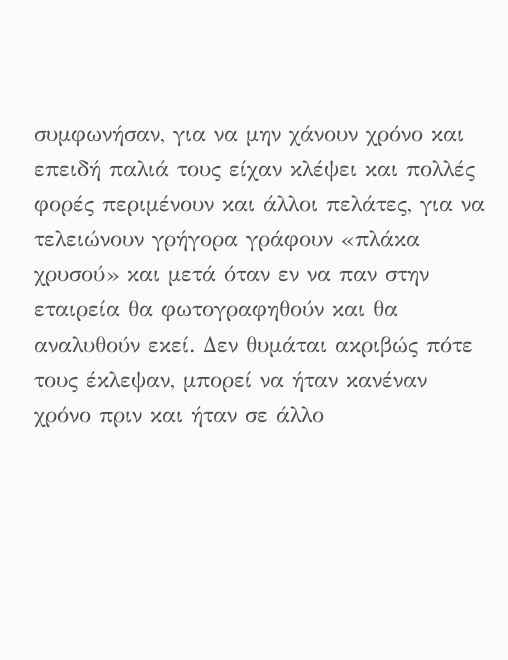συμφωνήσαν, για να μην χάνουν χρόνο και επειδή παλιά τους είχαν κλέψει και πολλές φορές περιμένουν και άλλοι πελάτες, για να τελειώνουν γρήγορα γράφουν «πλάκα χρυσού» και μετά όταν εν να παν στην εταιρεία θα φωτογραφηθούν και θα αναλυθούν εκεί. Δεν θυμάται ακριβώς πότε τους έκλεψαν, μπορεί να ήταν κανέναν χρόνο πριν και ήταν σε άλλο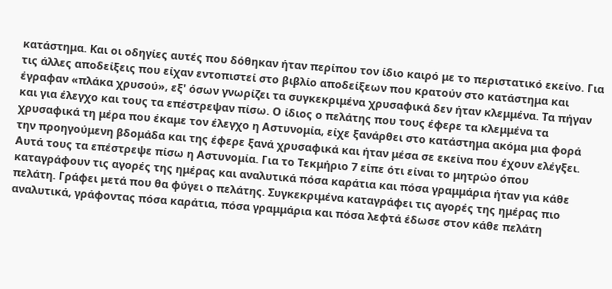κατάστημα. Και οι οδηγίες αυτές που δόθηκαν ήταν περίπου τον ίδιο καιρό με το περιστατικό εκείνο. Για τις άλλες αποδείξεις που είχαν εντοπιστεί στο βιβλίο αποδείξεων που κρατούν στο κατάστημα και έγραφαν «πλάκα χρυσού», εξ' όσων γνωρίζει τα συγκεκριμένα χρυσαφικά δεν ήταν κλεμμένα. Τα πήγαν και για έλεγχο και τους τα επέστρεψαν πίσω. Ο ίδιος ο πελάτης που τους έφερε τα κλεμμένα τα χρυσαφικά τη μέρα που έκαμε τον έλεγχο η Αστυνομία, είχε ξανάρθει στο κατάστημα ακόμα μια φορά την προηγούμενη βδομάδα και της έφερε ξανά χρυσαφικά και ήταν μέσα σε εκείνα που έχουν ελέγξει. Αυτά τους τα επέστρεψε πίσω η Αστυνομία. Για το Τεκμήριο 7 είπε ότι είναι το μητρώο όπου καταγράφουν τις αγορές της ημέρας και αναλυτικά πόσα καράτια και πόσα γραμμάρια ήταν για κάθε πελάτη. Γράφει μετά που θα φύγει ο πελάτης. Συγκεκριμένα καταγράφει τις αγορές της ημέρας πιο αναλυτικά, γράφοντας πόσα καράτια, πόσα γραμμάρια και πόσα λεφτά έδωσε στον κάθε πελάτη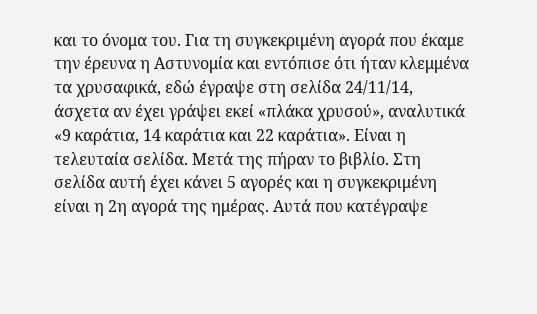και το όνομα του. Για τη συγκεκριμένη αγορά που έκαμε την έρευνα η Αστυνομία και εντόπισε ότι ήταν κλεμμένα τα χρυσαφικά, εδώ έγραψε στη σελίδα 24/11/14, άσχετα αν έχει γράψει εκεί «πλάκα χρυσού», αναλυτικά «9 καράτια, 14 καράτια και 22 καράτια». Είναι η τελευταία σελίδα. Μετά της πήραν το βιβλίο. Στη σελίδα αυτή έχει κάνει 5 αγορές και η συγκεκριμένη είναι η 2η αγορά της ημέρας. Αυτά που κατέγραψε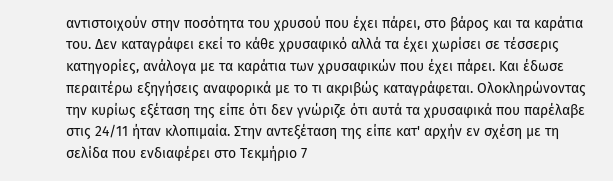αντιστοιχούν στην ποσότητα του χρυσού που έχει πάρει, στο βάρος και τα καράτια του. Δεν καταγράφει εκεί το κάθε χρυσαφικό αλλά τα έχει χωρίσει σε τέσσερις κατηγορίες, ανάλογα με τα καράτια των χρυσαφικών που έχει πάρει. Και έδωσε περαιτέρω εξηγήσεις αναφορικά με το τι ακριβώς καταγράφεται. Ολοκληρώνοντας την κυρίως εξέταση της είπε ότι δεν γνώριζε ότι αυτά τα χρυσαφικά που παρέλαβε στις 24/11 ήταν κλοπιμαία. Στην αντεξέταση της είπε κατ' αρχήν εν σχέση με τη σελίδα που ενδιαφέρει στο Τεκμήριο 7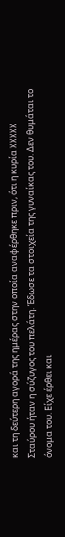και τη δεύτερη αγορά της ημέρας στην οποία αναφέρθηκε πριν, ότι η κυρία XXXXX Σταύρου ήταν η σύζυγος του πελάτη. Έδωσε τα στοιχεία της γυναίκας του. Δεν θυμάται το όνομα του. Είχε έρθει και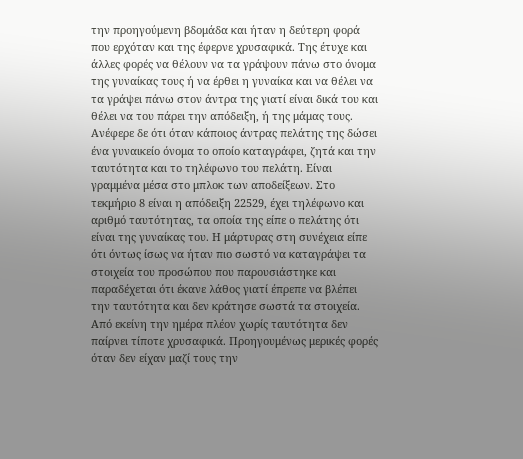την προηγούμενη βδομάδα και ήταν η δεύτερη φορά που ερχόταν και της έφερνε χρυσαφικά. Της έτυχε και άλλες φορές να θέλουν να τα γράψουν πάνω στο όνομα της γυναίκας τους ή να έρθει η γυναίκα και να θέλει να τα γράψει πάνω στον άντρα της γιατί είναι δικά του και θέλει να του πάρει την απόδειξη, ή της μάμας τους. Ανέφερε δε ότι όταν κάποιος άντρας πελάτης της δώσει ένα γυναικείο όνομα το οποίο καταγράφει, ζητά και την ταυτότητα και το τηλέφωνο του πελάτη. Είναι γραμμένα μέσα στο μπλοκ των αποδείξεων. Στο τεκμήριο 8 είναι η απόδειξη 22529, έχει τηλέφωνο και αριθμό ταυτότητας, τα οποία της είπε ο πελάτης ότι είναι της γυναίκας του. Η μάρτυρας στη συνέχεια είπε ότι όντως ίσως να ήταν πιο σωστό να καταγράψει τα στοιχεία του προσώπου που παρουσιάστηκε και παραδέχεται ότι έκανε λάθος γιατί έπρεπε να βλέπει την ταυτότητα και δεν κράτησε σωστά τα στοιχεία. Από εκείνη την ημέρα πλέον χωρίς ταυτότητα δεν παίρνει τίποτε χρυσαφικά. Προηγουμένως μερικές φορές όταν δεν είχαν μαζί τους την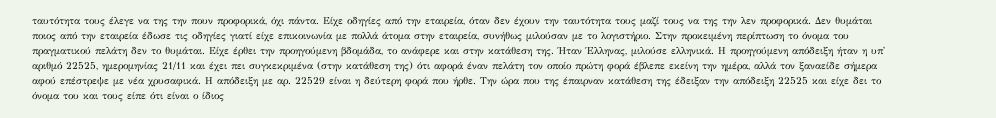ταυτότητα τους έλεγε να της την πουν προφορικά, όχι πάντα. Είχε οδηγίες από την εταιρεία, όταν δεν έχουν την ταυτότητα τους μαζί τους να της την λεν προφορικά. Δεν θυμάται ποιος από την εταιρεία έδωσε τις οδηγίες γιατί είχε επικοινωνία με πολλά άτομα στην εταιρεία, συνήθως μιλούσαν με το λογιστήριο. Στην προκειμένη περίπτωση το όνομα του πραγματικού πελάτη δεν το θυμάται. Είχε έρθει την προηγούμενη βδομάδα, το ανάφερε και στην κατάθεση της. Ήταν Έλληνας, μιλούσε ελληνικά. Η προηγούμενη απόδειξη ήταν η υπ' αριθμό 22525, ημερομηνίας 21/11 και έχει πει συγκεκριμένα (στην κατάθεση της) ότι αφορά έναν πελάτη τον οποίο πρώτη φορά έβλεπε εκείνη την ημέρα, αλλά τον ξαναείδε σήμερα αφού επέστρεψε με νέα χρυσαφικά. Η απόδειξη με αρ. 22529 είναι η δεύτερη φορά που ήρθε. Την ώρα που της έπαιρναν κατάθεση της έδειξαν την απόδειξη 22525 και είχε δει το όνομα του και τους είπε ότι είναι ο ίδιος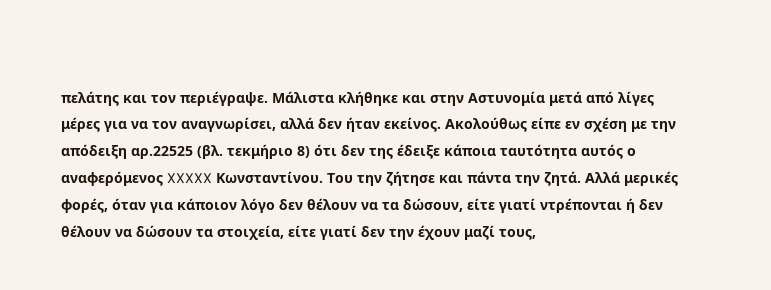πελάτης και τον περιέγραψε. Μάλιστα κλήθηκε και στην Αστυνομία μετά από λίγες μέρες για να τον αναγνωρίσει, αλλά δεν ήταν εκείνος. Ακολούθως είπε εν σχέση με την απόδειξη αρ.22525 (βλ. τεκμήριο 8) ότι δεν της έδειξε κάποια ταυτότητα αυτός ο αναφερόμενος XXXXX Κωνσταντίνου. Του την ζήτησε και πάντα την ζητά. Αλλά μερικές φορές, όταν για κάποιον λόγο δεν θέλουν να τα δώσουν, είτε γιατί ντρέπονται ή δεν θέλουν να δώσουν τα στοιχεία, είτε γιατί δεν την έχουν μαζί τους,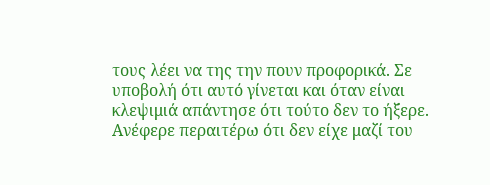τους λέει να της την πουν προφορικά. Σε υποβολή ότι αυτό γίνεται και όταν είναι κλεψιμιά απάντησε ότι τούτο δεν το ήξερε. Ανέφερε περαιτέρω ότι δεν είχε μαζί του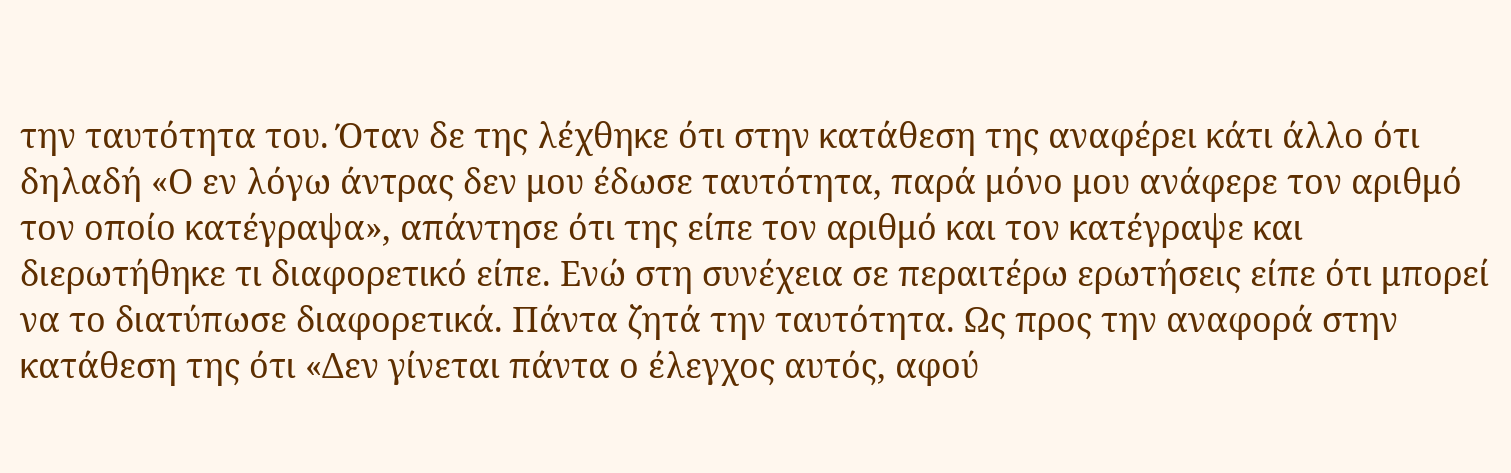την ταυτότητα του. Όταν δε της λέχθηκε ότι στην κατάθεση της αναφέρει κάτι άλλο ότι δηλαδή «Ο εν λόγω άντρας δεν μου έδωσε ταυτότητα, παρά μόνο μου ανάφερε τον αριθμό τον οποίο κατέγραψα», απάντησε ότι της είπε τον αριθμό και τον κατέγραψε και διερωτήθηκε τι διαφορετικό είπε. Ενώ στη συνέχεια σε περαιτέρω ερωτήσεις είπε ότι μπορεί να το διατύπωσε διαφορετικά. Πάντα ζητά την ταυτότητα. Ως προς την αναφορά στην κατάθεση της ότι «Δεν γίνεται πάντα ο έλεγχος αυτός, αφού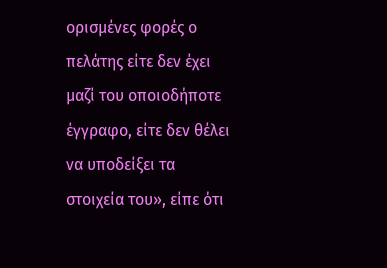ορισμένες φορές ο πελάτης είτε δεν έχει μαζί του οποιοδήποτε έγγραφο, είτε δεν θέλει να υποδείξει τα στοιχεία του», είπε ότι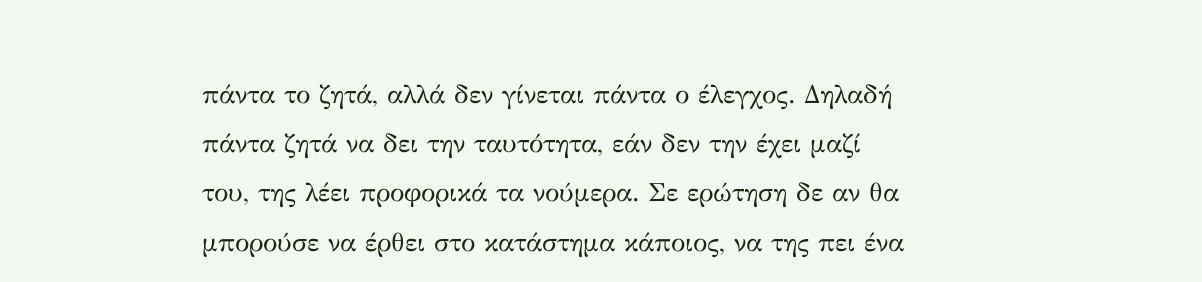πάντα το ζητά, αλλά δεν γίνεται πάντα ο έλεγχος. Δηλαδή πάντα ζητά να δει την ταυτότητα, εάν δεν την έχει μαζί του, της λέει προφορικά τα νούμερα. Σε ερώτηση δε αν θα μπορούσε να έρθει στο κατάστημα κάποιος, να της πει ένα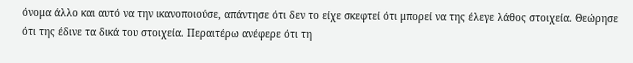όνομα άλλο και αυτό να την ικανοποιούσε, απάντησε ότι δεν το είχε σκεφτεί ότι μπορεί να της έλεγε λάθος στοιχεία. Θεώρησε ότι της έδινε τα δικά του στοιχεία. Περαιτέρω ανέφερε ότι τη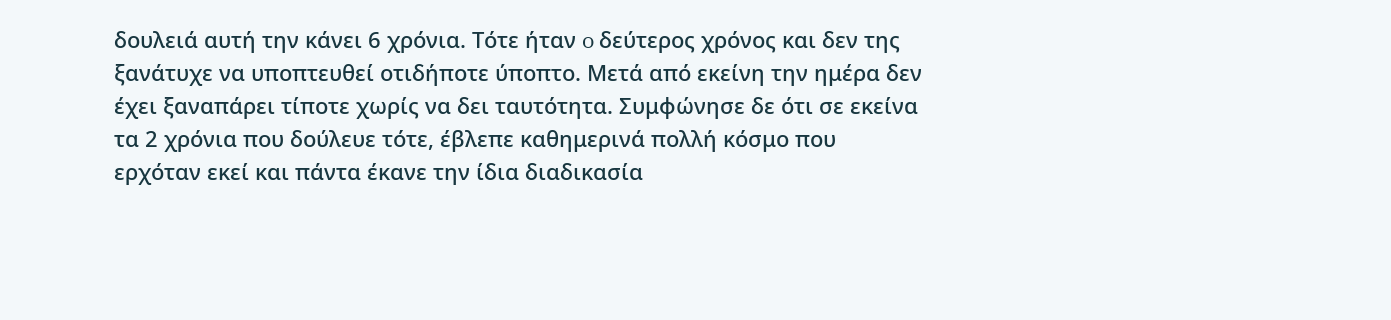δουλειά αυτή την κάνει 6 χρόνια. Τότε ήταν o δεύτερος χρόνος και δεν της ξανάτυχε να υποπτευθεί οτιδήποτε ύποπτο. Μετά από εκείνη την ημέρα δεν έχει ξαναπάρει τίποτε χωρίς να δει ταυτότητα. Συμφώνησε δε ότι σε εκείνα τα 2 χρόνια που δούλευε τότε, έβλεπε καθημερινά πολλή κόσμο που ερχόταν εκεί και πάντα έκανε την ίδια διαδικασία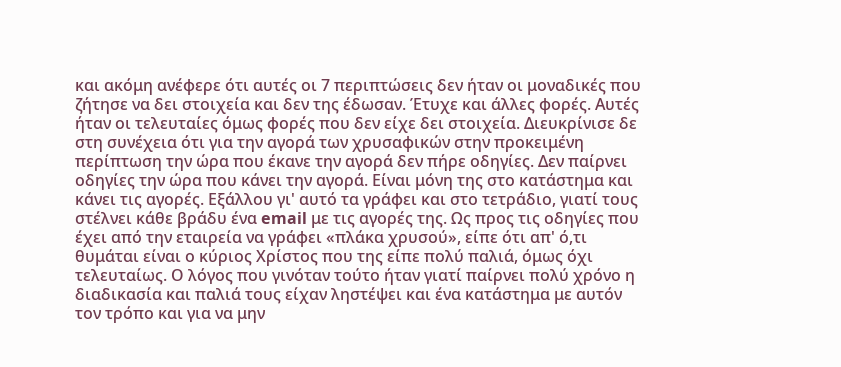και ακόμη ανέφερε ότι αυτές οι 7 περιπτώσεις δεν ήταν οι μοναδικές που ζήτησε να δει στοιχεία και δεν της έδωσαν. Έτυχε και άλλες φορές. Αυτές ήταν οι τελευταίες όμως φορές που δεν είχε δει στοιχεία. Διευκρίνισε δε στη συνέχεια ότι για την αγορά των χρυσαφικών στην προκειμένη περίπτωση την ώρα που έκανε την αγορά δεν πήρε οδηγίες. Δεν παίρνει οδηγίες την ώρα που κάνει την αγορά. Είναι μόνη της στο κατάστημα και κάνει τις αγορές. Εξάλλου γι' αυτό τα γράφει και στο τετράδιο, γιατί τους στέλνει κάθε βράδυ ένα email με τις αγορές της. Ως προς τις οδηγίες που έχει από την εταιρεία να γράφει «πλάκα χρυσού», είπε ότι απ' ό,τι θυμάται είναι ο κύριος Χρίστος που της είπε πολύ παλιά, όμως όχι τελευταίως. Ο λόγος που γινόταν τούτο ήταν γιατί παίρνει πολύ χρόνο η διαδικασία και παλιά τους είχαν ληστέψει και ένα κατάστημα με αυτόν τον τρόπο και για να μην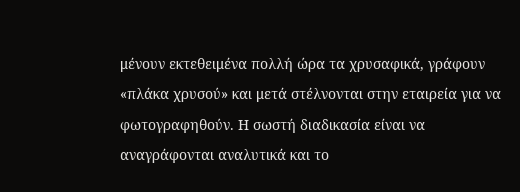μένουν εκτεθειμένα πολλή ώρα τα χρυσαφικά, γράφουν «πλάκα χρυσού» και μετά στέλνονται στην εταιρεία για να φωτογραφηθούν. Η σωστή διαδικασία είναι να αναγράφονται αναλυτικά και το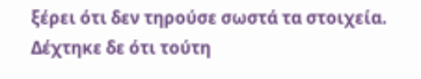ξέρει ότι δεν τηρούσε σωστά τα στοιχεία. Δέχτηκε δε ότι τούτη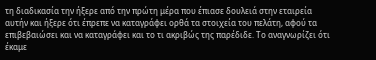τη διαδικασία την ήξερε από την πρώτη μέρα που έπιασε δουλειά στην εταιρεία αυτήν και ήξερε ότι έπρεπε να καταγράφει ορθά τα στοιχεία του πελάτη, αφού τα επιβεβαιώσει και να καταγράφει και το τι ακριβώς της παρέδιδε. Το αναγνωρίζει ότι έκαμε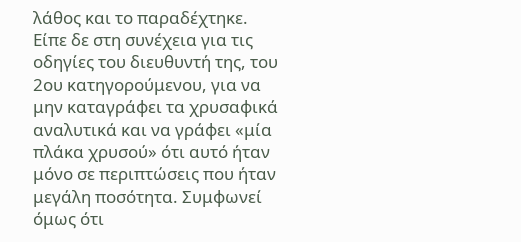λάθος και το παραδέχτηκε. Είπε δε στη συνέχεια για τις οδηγίες του διευθυντή της, του 2ου κατηγορούμενου, για να μην καταγράφει τα χρυσαφικά αναλυτικά και να γράφει «μία πλάκα χρυσού» ότι αυτό ήταν μόνο σε περιπτώσεις που ήταν μεγάλη ποσότητα. Συμφωνεί όμως ότι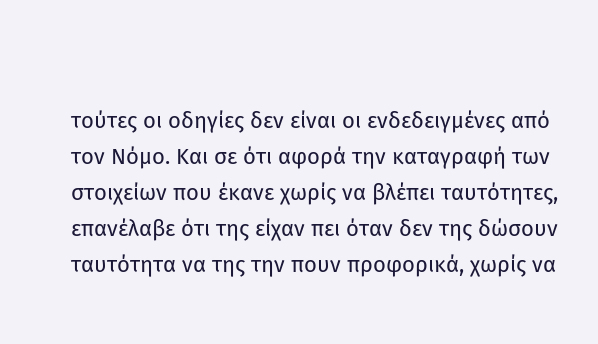τούτες οι οδηγίες δεν είναι οι ενδεδειγμένες από τον Νόμο. Και σε ότι αφορά την καταγραφή των στοιχείων που έκανε χωρίς να βλέπει ταυτότητες, επανέλαβε ότι της είχαν πει όταν δεν της δώσουν ταυτότητα να της την πουν προφορικά, χωρίς να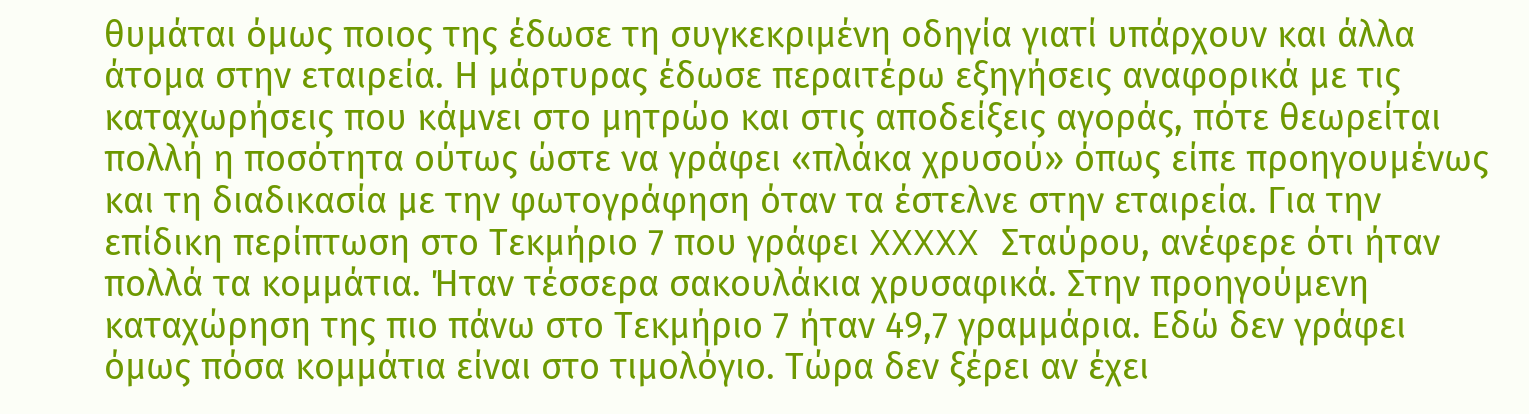θυμάται όμως ποιος της έδωσε τη συγκεκριμένη οδηγία γιατί υπάρχουν και άλλα άτομα στην εταιρεία. Η μάρτυρας έδωσε περαιτέρω εξηγήσεις αναφορικά με τις καταχωρήσεις που κάμνει στο μητρώο και στις αποδείξεις αγοράς, πότε θεωρείται πολλή η ποσότητα ούτως ώστε να γράφει «πλάκα χρυσού» όπως είπε προηγουμένως και τη διαδικασία με την φωτογράφηση όταν τα έστελνε στην εταιρεία. Για την επίδικη περίπτωση στο Τεκμήριο 7 που γράφει XXXXX Σταύρου, ανέφερε ότι ήταν πολλά τα κομμάτια. Ήταν τέσσερα σακουλάκια χρυσαφικά. Στην προηγούμενη καταχώρηση της πιο πάνω στο Τεκμήριο 7 ήταν 49,7 γραμμάρια. Εδώ δεν γράφει όμως πόσα κομμάτια είναι στο τιμολόγιο. Τώρα δεν ξέρει αν έχει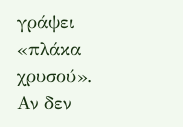γράψει «πλάκα χρυσού». Αν δεν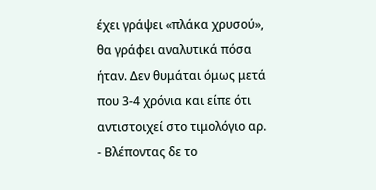έχει γράψει «πλάκα χρυσού», θα γράφει αναλυτικά πόσα ήταν. Δεν θυμάται όμως μετά που 3‑4 χρόνια και είπε ότι αντιστοιχεί στο τιμολόγιο αρ.
- Βλέποντας δε το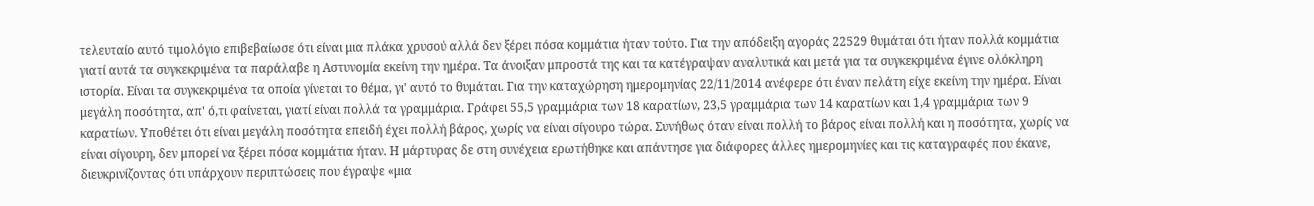τελευταίο αυτό τιμολόγιο επιβεβαίωσε ότι είναι μια πλάκα χρυσού αλλά δεν ξέρει πόσα κομμάτια ήταν τούτο. Για την απόδειξη αγοράς 22529 θυμάται ότι ήταν πολλά κομμάτια γιατί αυτά τα συγκεκριμένα τα παράλαβε η Αστυνομία εκείνη την ημέρα. Τα άνοιξαν μπροστά της και τα κατέγραψαν αναλυτικά και μετά για τα συγκεκριμένα έγινε ολόκληρη ιστορία. Είναι τα συγκεκριμένα τα οποία γίνεται το θέμα, γι' αυτό το θυμάται. Για την καταχώρηση ημερομηνίας 22/11/2014 ανέφερε ότι έναν πελάτη είχε εκείνη την ημέρα. Είναι μεγάλη ποσότητα, απ' ό,τι φαίνεται, γιατί είναι πολλά τα γραμμάρια. Γράφει 55,5 γραμμάρια των 18 καρατίων, 23,5 γραμμάρια των 14 καρατίων και 1,4 γραμμάρια των 9 καρατίων. Υποθέτει ότι είναι μεγάλη ποσότητα επειδή έχει πολλή βάρος, χωρίς να είναι σίγουρο τώρα. Συνήθως όταν είναι πολλή το βάρος είναι πολλή και η ποσότητα, χωρίς να είναι σίγουρη, δεν μπορεί να ξέρει πόσα κομμάτια ήταν. Η μάρτυρας δε στη συνέχεια ερωτήθηκε και απάντησε για διάφορες άλλες ημερομηνίες και τις καταγραφές που έκανε, διευκρινίζοντας ότι υπάρχουν περιπτώσεις που έγραψε «μια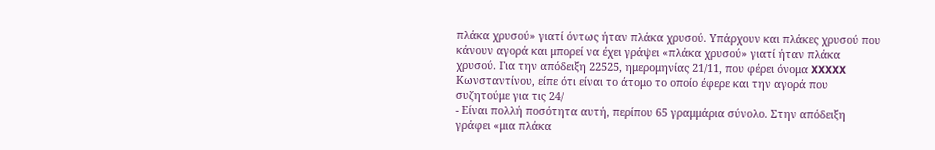πλάκα χρυσού» γιατί όντως ήταν πλάκα χρυσού. Υπάρχουν και πλάκες χρυσού που κάνουν αγορά και μπορεί να έχει γράψει «πλάκα χρυσού» γιατί ήταν πλάκα χρυσού. Για την απόδειξη 22525, ημερομηνίας 21/11, που φέρει όνομα XXXXX Κωνσταντίνου, είπε ότι είναι το άτομο το οποίο έφερε και την αγορά που συζητούμε για τις 24/
- Είναι πολλή ποσότητα αυτή, περίπου 65 γραμμάρια σύνολο. Στην απόδειξη γράφει «μια πλάκα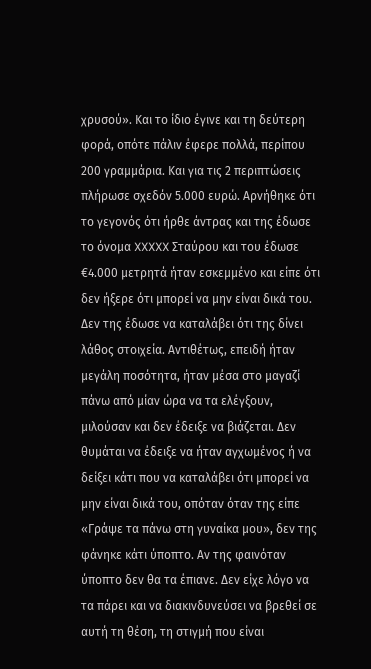χρυσού». Και το ίδιο έγινε και τη δεύτερη φορά, οπότε πάλιν έφερε πολλά, περίπου 200 γραμμάρια. Και για τις 2 περιπτώσεις πλήρωσε σχεδόν 5.000 ευρώ. Αρνήθηκε ότι το γεγονός ότι ήρθε άντρας και της έδωσε το όνομα XXXXX Σταύρου και του έδωσε €4.000 μετρητά ήταν εσκεμμένο και είπε ότι δεν ήξερε ότι μπορεί να μην είναι δικά του. Δεν της έδωσε να καταλάβει ότι της δίνει λάθος στοιχεία. Αντιθέτως, επειδή ήταν μεγάλη ποσότητα, ήταν μέσα στο μαγαζί πάνω από μίαν ώρα να τα ελέγξουν, μιλούσαν και δεν έδειξε να βιάζεται. Δεν θυμάται να έδειξε να ήταν αγχωμένος ή να δείξει κάτι που να καταλάβει ότι μπορεί να μην είναι δικά του, οπόταν όταν της είπε «Γράψε τα πάνω στη γυναίκα μου», δεν της φάνηκε κάτι ύποπτο. Αν της φαινόταν ύποπτο δεν θα τα έπιανε. Δεν είχε λόγο να τα πάρει και να διακινδυνεύσει να βρεθεί σε αυτή τη θέση, τη στιγμή που είναι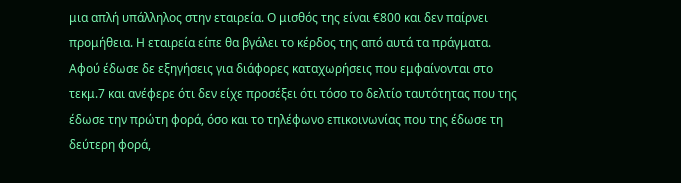μια απλή υπάλληλος στην εταιρεία. Ο μισθός της είναι €800 και δεν παίρνει προμήθεια. Η εταιρεία είπε θα βγάλει το κέρδος της από αυτά τα πράγματα. Αφού έδωσε δε εξηγήσεις για διάφορες καταχωρήσεις που εμφαίνονται στο τεκμ.7 και ανέφερε ότι δεν είχε προσέξει ότι τόσο το δελτίο ταυτότητας που της έδωσε την πρώτη φορά, όσο και το τηλέφωνο επικοινωνίας που της έδωσε τη δεύτερη φορά,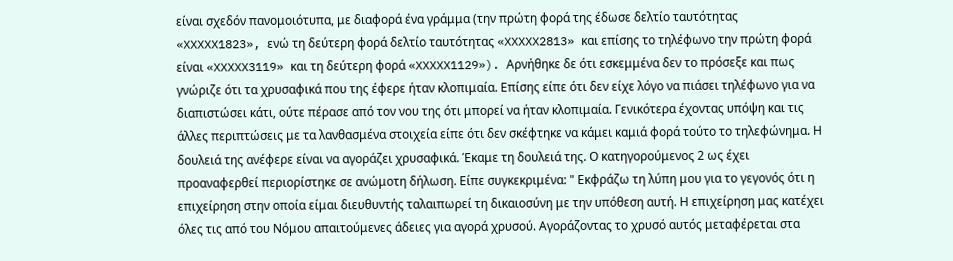είναι σχεδόν πανομοιότυπα, με διαφορά ένα γράμμα (την πρώτη φορά της έδωσε δελτίο ταυτότητας «XXXXX1823», ενώ τη δεύτερη φορά δελτίο ταυτότητας «XXXXX2813» και επίσης το τηλέφωνο την πρώτη φορά είναι «XXXXX3119» και τη δεύτερη φορά «XXXXX1129»). Αρνήθηκε δε ότι εσκεμμένα δεν το πρόσεξε και πως γνώριζε ότι τα χρυσαφικά που της έφερε ήταν κλοπιμαία. Επίσης είπε ότι δεν είχε λόγο να πιάσει τηλέφωνο για να διαπιστώσει κάτι, ούτε πέρασε από τον νου της ότι μπορεί να ήταν κλοπιμαία. Γενικότερα έχοντας υπόψη και τις άλλες περιπτώσεις με τα λανθασμένα στοιχεία είπε ότι δεν σκέφτηκε να κάμει καμιά φορά τούτο το τηλεφώνημα. Η δουλειά της ανέφερε είναι να αγοράζει χρυσαφικά. Έκαμε τη δουλειά της. Ο κατηγορούμενος 2 ως έχει προαναφερθεί περιορίστηκε σε ανώμοτη δήλωση. Είπε συγκεκριμένα: " Εκφράζω τη λύπη μου για το γεγονός ότι η επιχείρηση στην οποία είμαι διευθυντής ταλαιπωρεί τη δικαιοσύνη με την υπόθεση αυτή. Η επιχείρηση μας κατέχει όλες τις από του Νόμου απαιτούμενες άδειες για αγορά χρυσού. Αγοράζοντας το χρυσό αυτός μεταφέρεται στα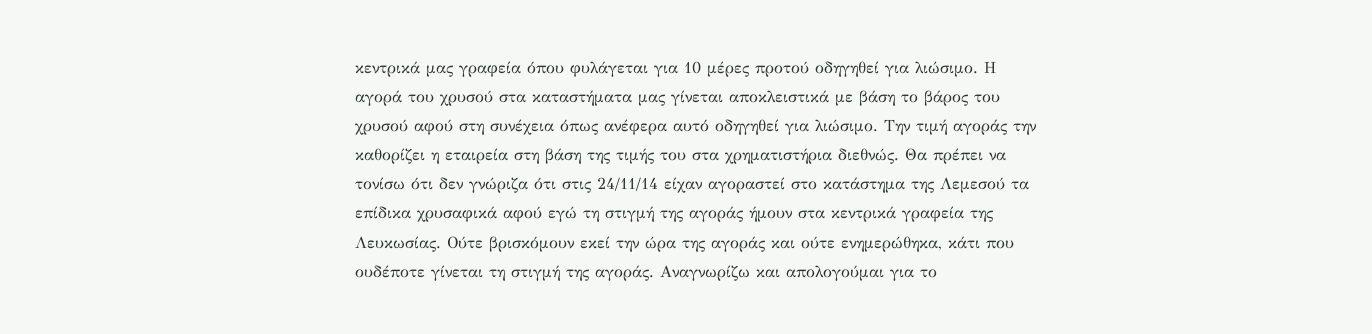κεντρικά μας γραφεία όπου φυλάγεται για 10 μέρες προτού οδηγηθεί για λιώσιμο. Η αγορά του χρυσού στα καταστήματα μας γίνεται αποκλειστικά με βάση το βάρος του χρυσού αφού στη συνέχεια όπως ανέφερα αυτό οδηγηθεί για λιώσιμο. Την τιμή αγοράς την καθορίζει η εταιρεία στη βάση της τιμής του στα χρηματιστήρια διεθνώς. Θα πρέπει να τονίσω ότι δεν γνώριζα ότι στις 24/11/14 είχαν αγοραστεί στο κατάστημα της Λεμεσού τα επίδικα χρυσαφικά αφού εγώ τη στιγμή της αγοράς ήμουν στα κεντρικά γραφεία της Λευκωσίας. Ούτε βρισκόμουν εκεί την ώρα της αγοράς και ούτε ενημερώθηκα, κάτι που ουδέποτε γίνεται τη στιγμή της αγοράς. Αναγνωρίζω και απολογούμαι για το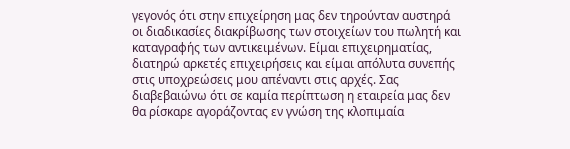γεγονός ότι στην επιχείρηση μας δεν τηρούνταν αυστηρά οι διαδικασίες διακρίβωσης των στοιχείων του πωλητή και καταγραφής των αντικειμένων. Είμαι επιχειρηματίας, διατηρώ αρκετές επιχειρήσεις και είμαι απόλυτα συνεπής στις υποχρεώσεις μου απέναντι στις αρχές. Σας διαβεβαιώνω ότι σε καμία περίπτωση η εταιρεία μας δεν θα ρίσκαρε αγοράζοντας εν γνώση της κλοπιμαία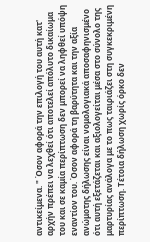αντικείμενα. " Όσον αφορά την επιλογή του αυτή κατ' αρχήν πρέπει να λεχθεί ότι αποτελεί απόλυτο δικαίωμα του και σε καμία περίπτωση δεν μπορεί να ληφθεί υπόψη εναντίον του. Όσον αφορά τη βαρύτητα και την αξία ανώμοτης δήλωσης είναι νομολογιακά αποσαφηνισμένο ότι αυτή εξετάζεται και αξιολογείται μέσα στο σύνολο της μαρτυρίας ανάλογα με το πως ταιριάζει στη συγκεκριμένη περίπτωση. Τέτοια δήλωση χωρίς όρκο δεν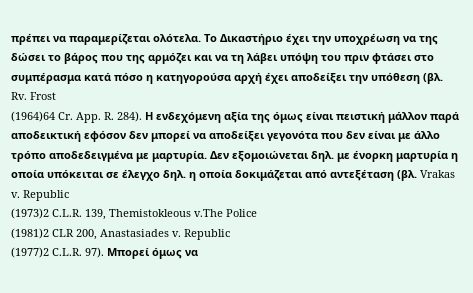πρέπει να παραμερίζεται ολότελα. Το Δικαστήριο έχει την υποχρέωση να της δώσει το βάρος που της αρμόζει και να τη λάβει υπόψη του πριν φτάσει στο συμπέρασμα κατά πόσο η κατηγορούσα αρχή έχει αποδείξει την υπόθεση (βλ. Rv. Frost
(1964)64 Cr. App. R. 284). Η ενδεχόμενη αξία της όμως είναι πειστική μάλλον παρά αποδεικτική εφόσον δεν μπορεί να αποδείξει γεγονότα που δεν είναι με άλλο τρόπο αποδεδειγμένα με μαρτυρία. Δεν εξομοιώνεται δηλ. με ένορκη μαρτυρία η οποία υπόκειται σε έλεγχο δηλ. η οποία δοκιμάζεται από αντεξέταση (βλ. Vrakas v. Republic
(1973)2 C.L.R. 139, Themistokleous v.The Police
(1981)2 CLR 200, Anastasiades v. Republic
(1977)2 C.L.R. 97). Μπορεί όμως να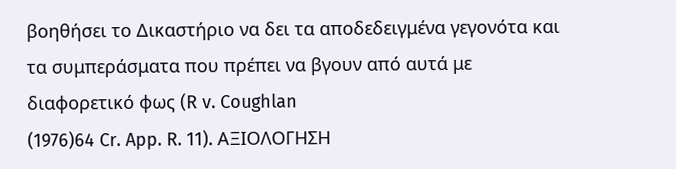βοηθήσει το Δικαστήριο να δει τα αποδεδειγμένα γεγονότα και τα συμπεράσματα που πρέπει να βγουν από αυτά με διαφορετικό φως (R v. Coughlan
(1976)64 Cr. App. R. 11). ΑΞΙΟΛΟΓΗΣΗ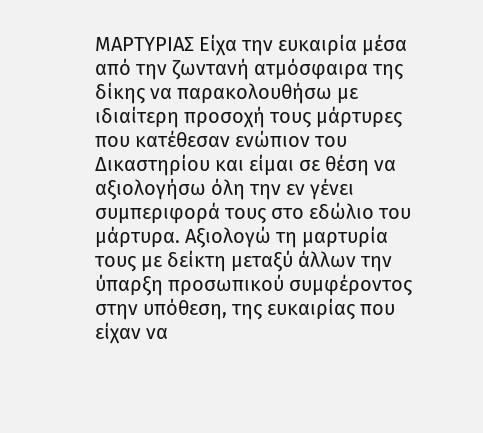ΜΑΡΤΥΡΙΑΣ Είχα την ευκαιρία μέσα από την ζωντανή ατμόσφαιρα της δίκης να παρακολουθήσω με ιδιαίτερη προσοχή τους μάρτυρες που κατέθεσαν ενώπιον του Δικαστηρίου και είμαι σε θέση να αξιολογήσω όλη την εν γένει συμπεριφορά τους στο εδώλιο του μάρτυρα. Αξιολογώ τη μαρτυρία τους με δείκτη μεταξύ άλλων την ύπαρξη προσωπικού συμφέροντος στην υπόθεση, της ευκαιρίας που είχαν να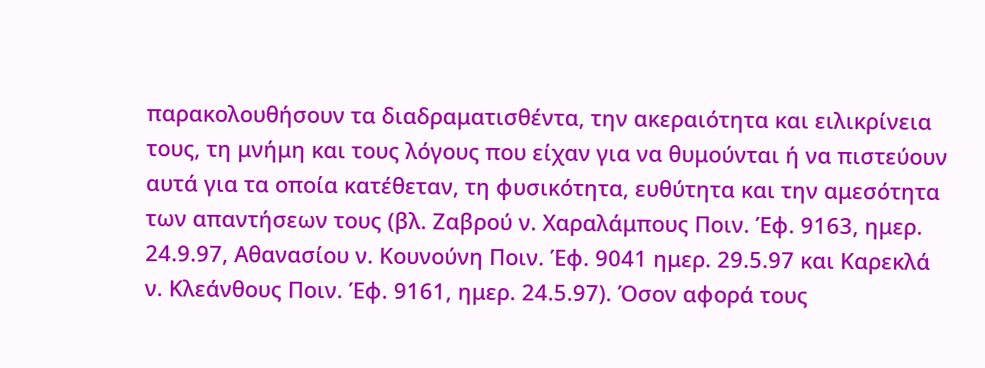παρακολουθήσουν τα διαδραματισθέντα, την ακεραιότητα και ειλικρίνεια τους, τη μνήμη και τους λόγους που είχαν για να θυμούνται ή να πιστεύουν αυτά για τα οποία κατέθεταν, τη φυσικότητα, ευθύτητα και την αμεσότητα των απαντήσεων τους (βλ. Ζαβρού ν. Χαραλάμπους Ποιν. Έφ. 9163, ημερ. 24.9.97, Αθανασίου ν. Κουνούνη Ποιν. Έφ. 9041 ημερ. 29.5.97 και Καρεκλά ν. Κλεάνθους Ποιν. Έφ. 9161, ημερ. 24.5.97). Όσον αφορά τους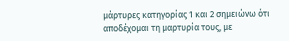μάρτυρες κατηγορίας 1 και 2 σημειώνω ότι αποδέχομαι τη μαρτυρία τους, με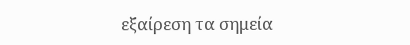εξαίρεση τα σημεία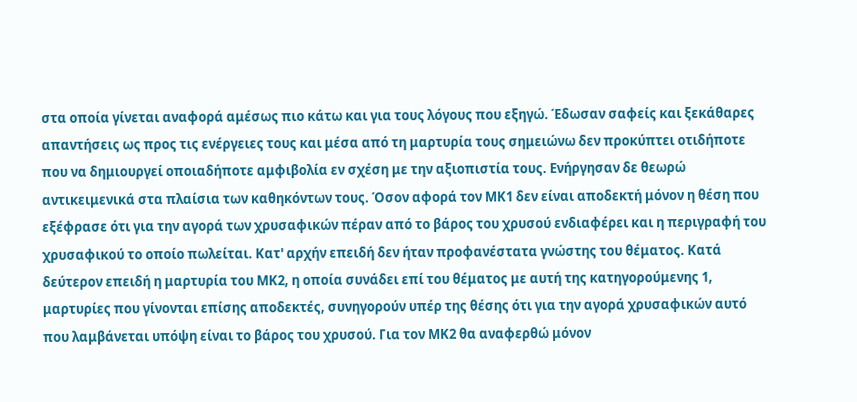στα οποία γίνεται αναφορά αμέσως πιο κάτω και για τους λόγους που εξηγώ. Έδωσαν σαφείς και ξεκάθαρες απαντήσεις ως προς τις ενέργειες τους και μέσα από τη μαρτυρία τους σημειώνω δεν προκύπτει οτιδήποτε που να δημιουργεί οποιαδήποτε αμφιβολία εν σχέση με την αξιοπιστία τους. Ενήργησαν δε θεωρώ αντικειμενικά στα πλαίσια των καθηκόντων τους. Όσον αφορά τον ΜΚ1 δεν είναι αποδεκτή μόνον η θέση που εξέφρασε ότι για την αγορά των χρυσαφικών πέραν από το βάρος του χρυσού ενδιαφέρει και η περιγραφή του χρυσαφικού το οποίο πωλείται. Κατ' αρχήν επειδή δεν ήταν προφανέστατα γνώστης του θέματος. Κατά δεύτερον επειδή η μαρτυρία του ΜΚ2, η οποία συνάδει επί του θέματος με αυτή της κατηγορούμενης 1, μαρτυρίες που γίνονται επίσης αποδεκτές, συνηγορούν υπέρ της θέσης ότι για την αγορά χρυσαφικών αυτό που λαμβάνεται υπόψη είναι το βάρος του χρυσού. Για τον ΜΚ2 θα αναφερθώ μόνον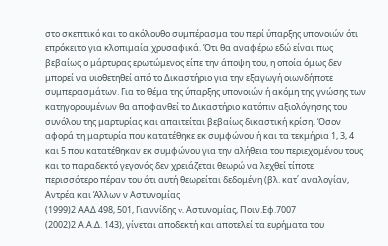στο σκεπτικό και το ακόλουθο συμπέρασμα του περί ύπαρξης υπονοιών ότι επρόκειτο για κλοπιμαία χρυσαφικά. Ότι θα αναφέρω εδώ είναι πως βεβαίως ο μάρτυρας ερωτώμενος είπε την άποψη του, η οποία όμως δεν μπορεί να υιοθετηθεί από το Δικαστήριο για την εξαγωγή οιωνδήποτε συμπερασμάτων. Για το θέμα της ύπαρξης υπονοιών ή ακόμη της γνώσης των κατηγορουμένων θα αποφανθεί το Δικαστήριο κατόπιν αξιολόγησης του συνόλου της μαρτυρίας και απαιτείται βεβαίως δικαστική κρίση. Όσον αφορά τη μαρτυρία που κατατέθηκε εκ συμφώνου ή και τα τεκμήρια 1, 3, 4 και 5 που κατατέθηκαν εκ συμφώνου για την αλήθεια του περιεχομένου τους και το παραδεκτό γεγονός δεν χρειάζεται θεωρώ να λεχθεί τίποτε περισσότερο πέραν του ότι αυτή θεωρείται δεδομένη (βλ. κατ΄ αναλογίαν, Αντρέα και Άλλων ν Αστυνομίας
(1999)2 ΑΑΔ 498, 501, Γιαννίδης v. Αστυνομίας, Ποιν.Εφ.7007
(2002)2 Α.Α.Δ. 143), γίνεται αποδεκτή και αποτελεί τα ευρήματα του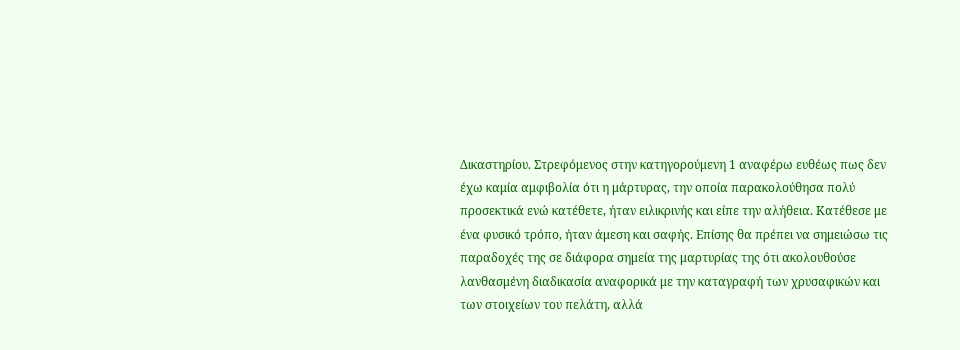Δικαστηρίου. Στρεφόμενος στην κατηγορούμενη 1 αναφέρω ευθέως πως δεν έχω καμία αμφιβολία ότι η μάρτυρας, την οποία παρακολούθησα πολύ προσεκτικά ενώ κατέθετε, ήταν ειλικρινής και είπε την αλήθεια. Κατέθεσε με ένα φυσικό τρόπο, ήταν άμεση και σαφής. Επίσης θα πρέπει να σημειώσω τις παραδοχές της σε διάφορα σημεία της μαρτυρίας της ότι ακολουθούσε λανθασμένη διαδικασία αναφορικά με την καταγραφή των χρυσαφικών και των στοιχείων του πελάτη, αλλά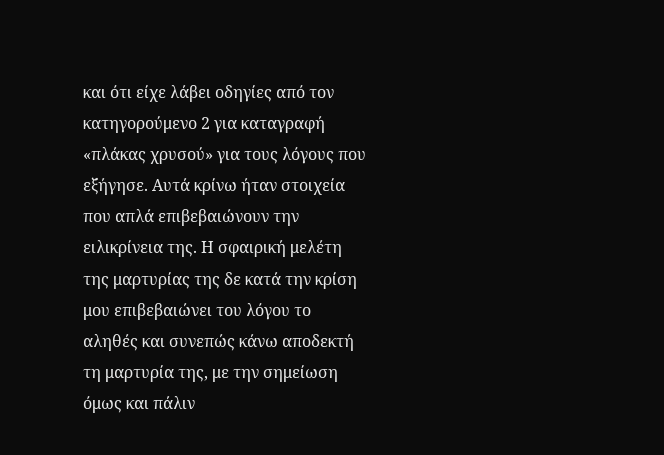και ότι είχε λάβει οδηγίες από τον κατηγορούμενο 2 για καταγραφή «πλάκας χρυσού» για τους λόγους που εξήγησε. Αυτά κρίνω ήταν στοιχεία που απλά επιβεβαιώνουν την ειλικρίνεια της. Η σφαιρική μελέτη της μαρτυρίας της δε κατά την κρίση μου επιβεβαιώνει του λόγου το αληθές και συνεπώς κάνω αποδεκτή τη μαρτυρία της, με την σημείωση όμως και πάλιν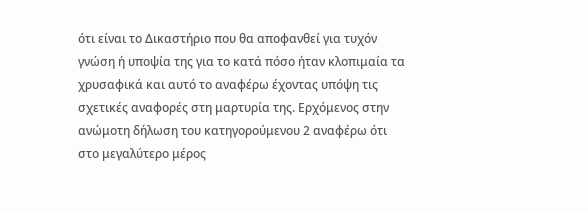ότι είναι το Δικαστήριο που θα αποφανθεί για τυχόν γνώση ή υποψία της για το κατά πόσο ήταν κλοπιμαία τα χρυσαφικά και αυτό το αναφέρω έχοντας υπόψη τις σχετικές αναφορές στη μαρτυρία της. Ερχόμενος στην ανώμοτη δήλωση του κατηγορούμενου 2 αναφέρω ότι στο μεγαλύτερο μέρος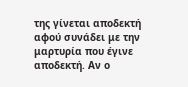της γίνεται αποδεκτή αφού συνάδει με την μαρτυρία που έγινε αποδεκτή. Αν ο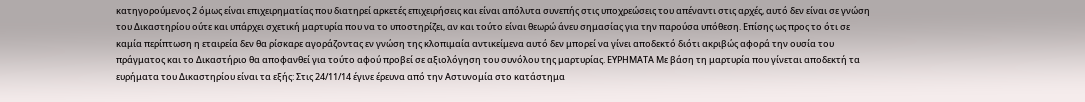κατηγορούμενος 2 όμως είναι επιχειρηματίας που διατηρεί αρκετές επιχειρήσεις και είναι απόλυτα συνεπής στις υποχρεώσεις του απέναντι στις αρχές, αυτό δεν είναι σε γνώση του Δικαστηρίου ούτε και υπάρχει σχετική μαρτυρία που να το υποστηρίζει, αν και τούτο είναι θεωρώ άνευ σημασίας για την παρούσα υπόθεση. Επίσης ως προς το ότι σε καμία περίπτωση η εταιρεία δεν θα ρίσκαρε αγοράζοντας εν γνώση της κλοπιμαία αντικείμενα αυτό δεν μπορεί να γίνει αποδεκτό διότι ακριβώς αφορά την ουσία του πράγματος και το Δικαστήριο θα αποφανθεί για τούτο αφού προβεί σε αξιολόγηση του συνόλου της μαρτυρίας. ΕΥΡΗΜΑΤΑ Με βάση τη μαρτυρία που γίνεται αποδεκτή τα ευρήματα του Δικαστηρίου είναι τα εξής: Στις 24/11/14 έγινε έρευνα από την Αστυνομία στο κατάστημα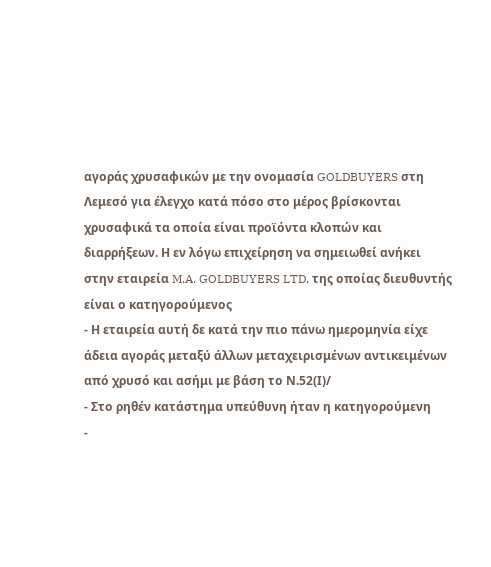αγοράς χρυσαφικών με την ονομασία GOLDBUYERS στη Λεμεσό για έλεγχο κατά πόσο στο μέρος βρίσκονται χρυσαφικά τα οποία είναι προϊόντα κλοπών και διαρρήξεων. Η εν λόγω επιχείρηση να σημειωθεί ανήκει στην εταιρεία M.A. GOLDBUYERS LTD, της οποίας διευθυντής είναι ο κατηγορούμενος
- Η εταιρεία αυτή δε κατά την πιο πάνω ημερομηνία είχε άδεια αγοράς μεταξύ άλλων μεταχειρισμένων αντικειμένων από χρυσό και ασήμι με βάση το Ν.52(Ι)/
- Στο ρηθέν κατάστημα υπεύθυνη ήταν η κατηγορούμενη
-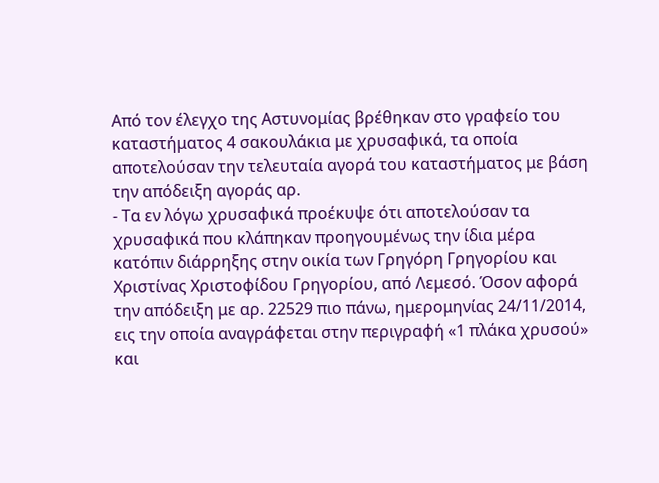Από τον έλεγχο της Αστυνομίας βρέθηκαν στο γραφείο του καταστήματος 4 σακουλάκια με χρυσαφικά, τα οποία αποτελούσαν την τελευταία αγορά του καταστήματος με βάση την απόδειξη αγοράς αρ.
- Τα εν λόγω χρυσαφικά προέκυψε ότι αποτελούσαν τα χρυσαφικά που κλάπηκαν προηγουμένως την ίδια μέρα κατόπιν διάρρηξης στην οικία των Γρηγόρη Γρηγορίου και Χριστίνας Χριστοφίδου Γρηγορίου, από Λεμεσό. Όσον αφορά την απόδειξη με αρ. 22529 πιο πάνω, ημερομηνίας 24/11/2014, εις την οποία αναγράφεται στην περιγραφή «1 πλάκα χρυσού» και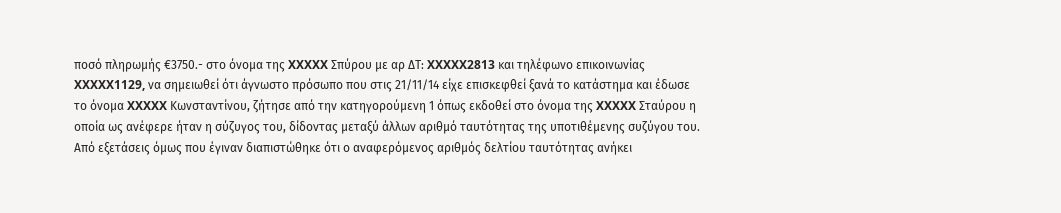ποσό πληρωμής €3750.- στο όνομα της XXXXX Σπύρου με αρ ΔΤ: XXXXX2813 και τηλέφωνο επικοινωνίας XXXXX1129, να σημειωθεί ότι άγνωστο πρόσωπο που στις 21/11/14 είχε επισκεφθεί ξανά το κατάστημα και έδωσε το όνομα XXXXX Κωνσταντίνου, ζήτησε από την κατηγορούμενη 1 όπως εκδοθεί στο όνομα της XXXXX Σταύρου η οποία ως ανέφερε ήταν η σύζυγος του, δίδοντας μεταξύ άλλων αριθμό ταυτότητας της υποτιθέμενης συζύγου του. Από εξετάσεις όμως που έγιναν διαπιστώθηκε ότι ο αναφερόμενος αριθμός δελτίου ταυτότητας ανήκει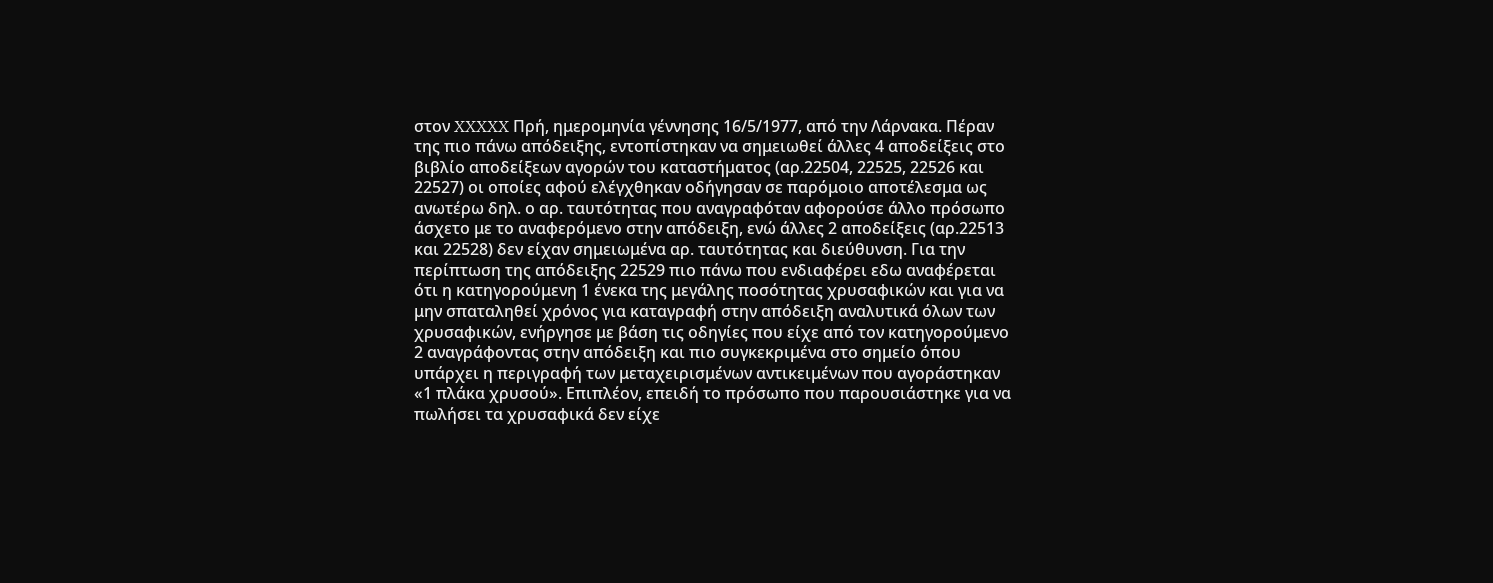στον XXXXX Πρή, ημερομηνία γέννησης 16/5/1977, από την Λάρνακα. Πέραν της πιο πάνω απόδειξης, εντοπίστηκαν να σημειωθεί άλλες 4 αποδείξεις στο βιβλίο αποδείξεων αγορών του καταστήματος (αρ.22504, 22525, 22526 και 22527) οι οποίες αφού ελέγχθηκαν οδήγησαν σε παρόμοιο αποτέλεσμα ως ανωτέρω δηλ. ο αρ. ταυτότητας που αναγραφόταν αφορούσε άλλο πρόσωπο άσχετο με το αναφερόμενο στην απόδειξη, ενώ άλλες 2 αποδείξεις (αρ.22513 και 22528) δεν είχαν σημειωμένα αρ. ταυτότητας και διεύθυνση. Για την περίπτωση της απόδειξης 22529 πιο πάνω που ενδιαφέρει εδω αναφέρεται ότι η κατηγορούμενη 1 ένεκα της μεγάλης ποσότητας χρυσαφικών και για να μην σπαταληθεί χρόνος για καταγραφή στην απόδειξη αναλυτικά όλων των χρυσαφικών, ενήργησε με βάση τις οδηγίες που είχε από τον κατηγορούμενο 2 αναγράφοντας στην απόδειξη και πιο συγκεκριμένα στο σημείο όπου υπάρχει η περιγραφή των μεταχειρισμένων αντικειμένων που αγοράστηκαν «1 πλάκα χρυσού». Επιπλέον, επειδή το πρόσωπο που παρουσιάστηκε για να πωλήσει τα χρυσαφικά δεν είχε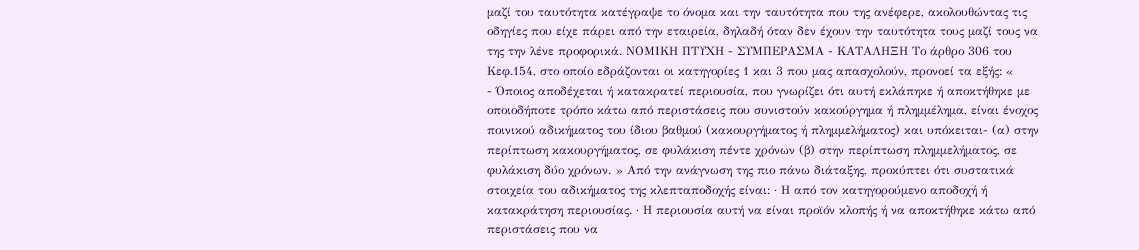μαζί του ταυτότητα κατέγραψε το όνομα και την ταυτότητα που της ανέφερε, ακολουθώντας τις οδηγίες που είχε πάρει από την εταιρεία, δηλαδή όταν δεν έχουν την ταυτότητα τους μαζί τους να της την λένε προφορικά. ΝΟΜΙΚΗ ΠΤΥΧΗ - ΣΥΜΠΕΡΑΣΜΑ - ΚΑΤΑΛΗΞΗ Tο άρθρο 306 του Κεφ.154, στο οποίο εδράζονται οι κατηγορίες 1 και 3 που μας απασχολούν, προνοεί τα εξής: «
- Όποιος αποδέχεται ή κατακρατεί περιουσία, που γνωρίζει ότι αυτή εκλάπηκε ή αποκτήθηκε με οποιοδήποτε τρόπο κάτω από περιστάσεις που συνιστούν κακούργημα ή πλημμέλημα, είναι ένοχος ποινικού αδικήματος του ίδιου βαθμού (κακουργήματος ή πλημμελήματος) και υπόκειται- (α) στην περίπτωση κακουργήματος, σε φυλάκιση πέντε χρόνων (β) στην περίπτωση πλημμελήματος, σε φυλάκιση δύο χρόνων. » Από την ανάγνωση της πιο πάνω διάταξης, προκύπτει ότι συστατικά στοιχεία του αδικήματος της κλεπταποδοχής είναι: · Η από τον κατηγορούμενο αποδοχή ή κατακράτηση περιουσίας. · Η περιουσία αυτή να είναι προϊόν κλοπής ή να αποκτήθηκε κάτω από περιστάσεις που να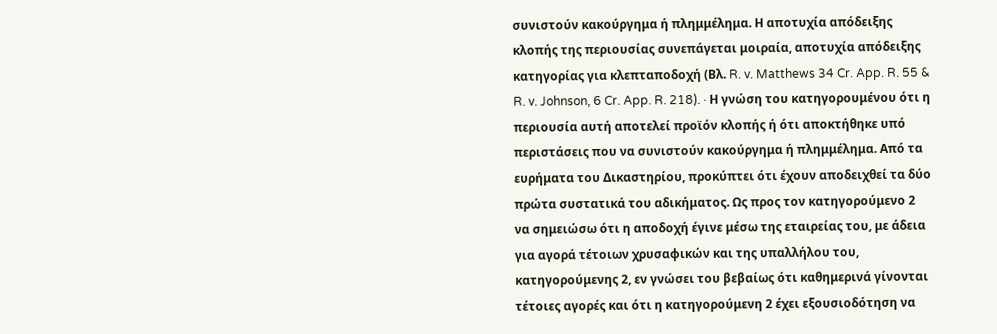συνιστούν κακούργημα ή πλημμέλημα. Η αποτυχία απόδειξης κλοπής της περιουσίας συνεπάγεται μοιραία, αποτυχία απόδειξης κατηγορίας για κλεπταποδοχή (Βλ. R. v. Matthews 34 Cr. App. R. 55 & R. v. Johnson, 6 Cr. App. R. 218). · Η γνώση του κατηγορουμένου ότι η περιουσία αυτή αποτελεί προϊόν κλοπής ή ότι αποκτήθηκε υπό περιστάσεις που να συνιστούν κακούργημα ή πλημμέλημα. Από τα ευρήματα του Δικαστηρίου, προκύπτει ότι έχουν αποδειχθεί τα δύο πρώτα συστατικά του αδικήματος. Ως προς τον κατηγορούμενο 2 να σημειώσω ότι η αποδοχή έγινε μέσω της εταιρείας του, με άδεια για αγορά τέτοιων χρυσαφικών και της υπαλλήλου του, κατηγορούμενης 2, εν γνώσει του βεβαίως ότι καθημερινά γίνονται τέτοιες αγορές και ότι η κατηγορούμενη 2 έχει εξουσιοδότηση να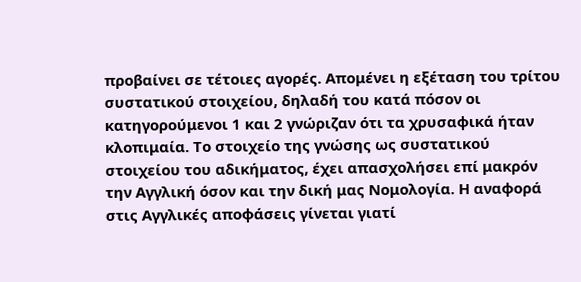προβαίνει σε τέτοιες αγορές. Απομένει η εξέταση του τρίτου συστατικού στοιχείου, δηλαδή του κατά πόσον οι κατηγορούμενοι 1 και 2 γνώριζαν ότι τα χρυσαφικά ήταν κλοπιμαία. Το στοιχείο της γνώσης ως συστατικού στοιχείου του αδικήματος, έχει απασχολήσει επί μακρόν την Αγγλική όσον και την δική μας Νομολογία. Η αναφορά στις Αγγλικές αποφάσεις γίνεται γιατί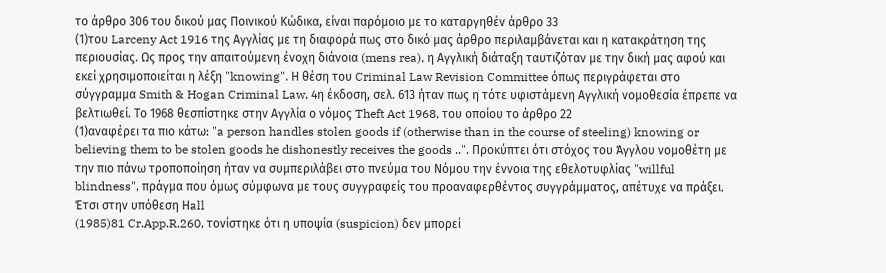το άρθρο 306 του δικού μας Ποινικού Κώδικα, είναι παρόμοιο με το καταργηθέν άρθρο 33
(1)του Larceny Act 1916 της Αγγλίας με τη διαφορά πως στο δικό μας άρθρο περιλαμβάνεται και η κατακράτηση της περιουσίας. Ως προς την απαιτούμενη ένοχη διάνοια (mens rea), η Αγγλική διάταξη ταυτιζόταν με την δική μας αφού και εκεί χρησιμοποιείται η λέξη "knowing". Η θέση του Criminal Law Revision Committee όπως περιγράφεται στο σύγγραμμα Smith & Hogan Criminal Law, 4η έκδοση, σελ. 613 ήταν πως η τότε υφιστάμενη Αγγλική νομοθεσία έπρεπε να βελτιωθεί. Το 1968 θεσπίστηκε στην Αγγλία ο νόμος Theft Act 1968, του οποίου το άρθρο 22
(1)αναφέρει τα πιο κάτω: "a person handles stolen goods if (otherwise than in the course of steeling) knowing or believing them to be stolen goods he dishonestly receives the goods ..". Προκύπτει ότι στόχος του Άγγλου νομοθέτη με την πιο πάνω τροποποίηση ήταν να συμπεριλάβει στο πνεύμα του Νόμου την έννοια της εθελοτυφλίας "willful blindness", πράγμα που όμως σύμφωνα με τους συγγραφείς του προαναφερθέντος συγγράμματος, απέτυχε να πράξει. Έτσι στην υπόθεση Ηall
(1985)81 Cr.App.R.260, τονίστηκε ότι η υποψία (suspicion) δεν μπορεί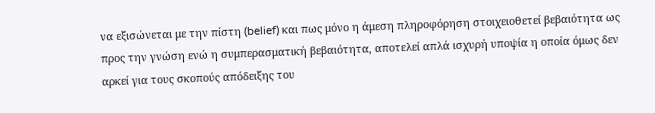να εξισώνεται με την πίστη (belief) και πως μόνο η άμεση πληροφόρηση στοιχειοθετεί βεβαιότητα ως προς την γνώση ενώ η συμπερασματική βεβαιότητα, αποτελεί απλά ισχυρή υποψία η οποία όμως δεν αρκεί για τους σκοπούς απόδειξης του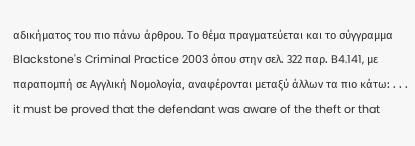αδικήματος του πιο πάνω άρθρου. Το θέμα πραγματεύεται και το σύγγραμμα Blackstone's Criminal Practice 2003 όπου στην σελ. 322 παρ. B4.141, με παραπομπή σε Αγγλική Νομολογία, αναφέρονται μεταξύ άλλων τα πιο κάτω: . . . it must be proved that the defendant was aware of the theft or that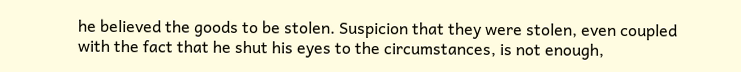he believed the goods to be stolen. Suspicion that they were stolen, even coupled with the fact that he shut his eyes to the circumstances, is not enough,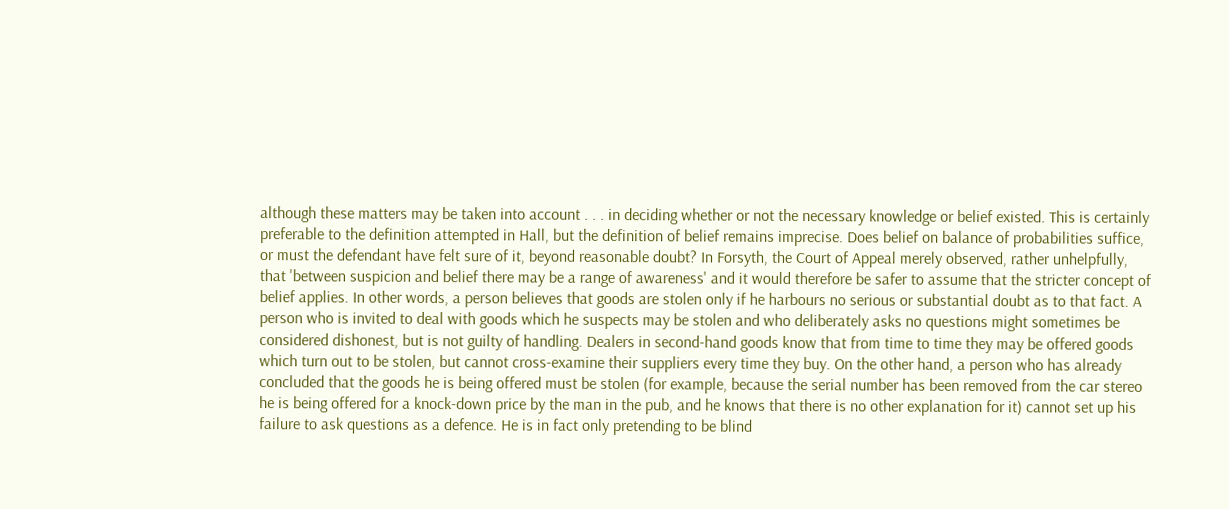although these matters may be taken into account . . . in deciding whether or not the necessary knowledge or belief existed. This is certainly preferable to the definition attempted in Hall, but the definition of belief remains imprecise. Does belief on balance of probabilities suffice, or must the defendant have felt sure of it, beyond reasonable doubt? In Forsyth, the Court of Appeal merely observed, rather unhelpfully, that 'between suspicion and belief there may be a range of awareness' and it would therefore be safer to assume that the stricter concept of belief applies. In other words, a person believes that goods are stolen only if he harbours no serious or substantial doubt as to that fact. A person who is invited to deal with goods which he suspects may be stolen and who deliberately asks no questions might sometimes be considered dishonest, but is not guilty of handling. Dealers in second-hand goods know that from time to time they may be offered goods which turn out to be stolen, but cannot cross-examine their suppliers every time they buy. On the other hand, a person who has already concluded that the goods he is being offered must be stolen (for example, because the serial number has been removed from the car stereo he is being offered for a knock-down price by the man in the pub, and he knows that there is no other explanation for it) cannot set up his failure to ask questions as a defence. He is in fact only pretending to be blind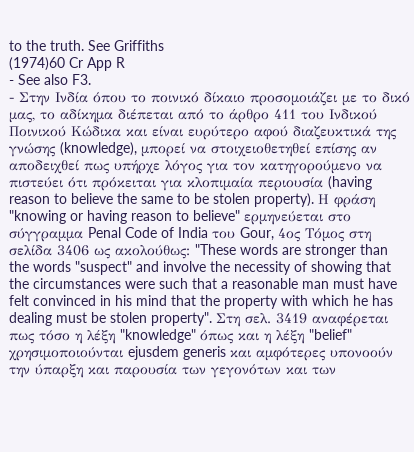to the truth. See Griffiths
(1974)60 Cr App R
- See also F3.
- Στην Ινδία όπου το ποινικό δίκαιο προσομοιάζει με το δικό μας, το αδίκημα διέπεται από το άρθρο 411 του Ινδικού Ποινικού Κώδικα και είναι ευρύτερο αφού διαζευκτικά της γνώσης (knowledge), μπορεί να στοιχειοθετηθεί επίσης αν αποδειχθεί πως υπήρχε λόγος για τον κατηγορούμενο να πιστεύει ότι πρόκειται για κλοπιμαία περιουσία (having reason to believe the same to be stolen property). Η φράση "knowing or having reason to believe" ερμηνεύεται στο σύγγραμμα Penal Code of India του Gour, 4ος Τόμος στη σελίδα 3406 ως ακολούθως: "These words are stronger than the words "suspect" and involve the necessity of showing that the circumstances were such that a reasonable man must have felt convinced in his mind that the property with which he has dealing must be stolen property". Στη σελ. 3419 αναφέρεται πως τόσο η λέξη "knowledge" όπως και η λέξη "belief" χρησιμοποιούνται ejusdem generis και αμφότερες υπονοούν την ύπαρξη και παρουσία των γεγονότων και των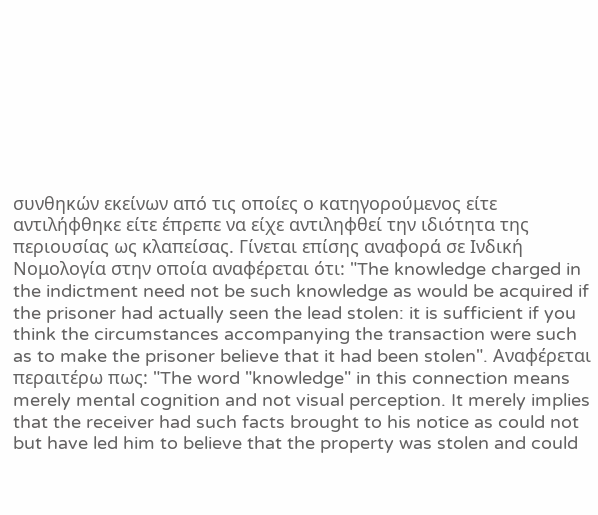συνθηκών εκείνων από τις οποίες ο κατηγορούμενος είτε αντιλήφθηκε είτε έπρεπε να είχε αντιληφθεί την ιδιότητα της περιουσίας ως κλαπείσας. Γίνεται επίσης αναφορά σε Ινδική Νομολογία στην οποία αναφέρεται ότι: "The knowledge charged in the indictment need not be such knowledge as would be acquired if the prisoner had actually seen the lead stolen: it is sufficient if you think the circumstances accompanying the transaction were such as to make the prisoner believe that it had been stolen". Αναφέρεται περαιτέρω πως: "The word "knowledge" in this connection means merely mental cognition and not visual perception. It merely implies that the receiver had such facts brought to his notice as could not but have led him to believe that the property was stolen and could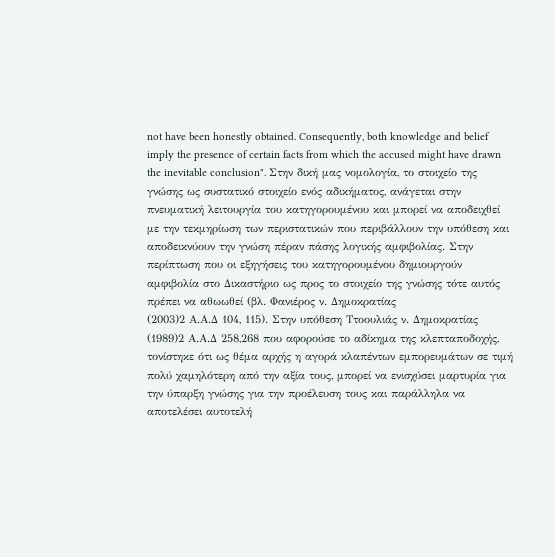not have been honestly obtained. Consequently, both knowledge and belief imply the presence of certain facts from which the accused might have drawn the inevitable conclusion". Στην δική μας νομολογία, το στοιχείο της γνώσης ως συστατικό στοιχείο ενός αδικήματος, ανάγεται στην πνευματική λειτουργία του κατηγορουμένου και μπορεί να αποδειχθεί με την τεκμηρίωση των περιστατικών που περιβάλλουν την υπόθεση και αποδεικνύουν την γνώση πέραν πάσης λογικής αμφιβολίας. Στην περίπτωση που οι εξηγήσεις του κατηγορουμένου δημιουργούν αμφιβολία στο Δικαστήριο ως προς το στοιχείο της γνώσης τότε αυτός πρέπει να αθωωθεί (βλ. Φανιέρος ν. Δημοκρατίας
(2003)2 Α.Α.Δ 104, 115). Στην υπόθεση Ττοουλιάς ν. Δημοκρατίας
(1989)2 Α.Α.Δ 258,268 που αφορούσε το αδίκημα της κλεπταποδοχής, τονίστηκε ότι ως θέμα αρχής η αγορά κλαπέντων εμπορευμάτων σε τιμή πολύ χαμηλότερη από την αξία τους, μπορεί να ενισχύσει μαρτυρία για την ύπαρξη γνώσης για την προέλευση τους και παράλληλα να αποτελέσει αυτοτελή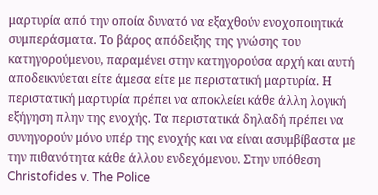μαρτυρία από την οποία δυνατό να εξαχθούν ενοχοποιητικά συμπεράσματα. Το βάρος απόδειξης της γνώσης του κατηγορούμενου, παραμένει στην κατηγορούσα αρχή και αυτή αποδεικνύεται είτε άμεσα είτε με περιστατική μαρτυρία. Η περιστατική μαρτυρία πρέπει να αποκλείει κάθε άλλη λογική εξήγηση πλην της ενοχής. Τα περιστατικά δηλαδή πρέπει να συνηγορούν μόνο υπέρ της ενοχής και να είναι ασυμβίβαστα με την πιθανότητα κάθε άλλου ενδεχόμενου. Στην υπόθεση Christofides v. The Police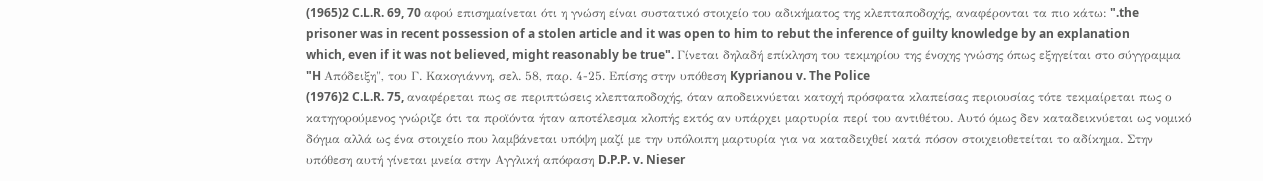(1965)2 C.L.R. 69, 70 αφού επισημαίνεται ότι η γνώση είναι συστατικό στοιχείο του αδικήματος της κλεπταποδοχής, αναφέρονται τα πιο κάτω: ".the prisoner was in recent possession of a stolen article and it was open to him to rebut the inference of guilty knowledge by an explanation which, even if it was not believed, might reasonably be true". Γίνεται δηλαδή επίκληση του τεκμηρίου της ένοχης γνώσης όπως εξηγείται στο σύγγραμμα "H Απόδειξη", του Γ. Κακογιάννη, σελ. 58, παρ. 4-25. Επίσης στην υπόθεση Kyprianou v. The Police
(1976)2 C.L.R. 75, αναφέρεται πως σε περιπτώσεις κλεπταποδοχής, όταν αποδεικνύεται κατοχή πρόσφατα κλαπείσας περιουσίας τότε τεκμαίρεται πως ο κατηγορούμενος γνώριζε ότι τα προϊόντα ήταν αποτέλεσμα κλοπής εκτός αν υπάρχει μαρτυρία περί του αντιθέτου. Αυτό όμως δεν καταδεικνύεται ως νομικό δόγμα αλλά ως ένα στοιχείο που λαμβάνεται υπόψη μαζί με την υπόλοιπη μαρτυρία για να καταδειχθεί κατά πόσον στοιχειοθετείται το αδίκημα. Στην υπόθεση αυτή γίνεται μνεία στην Αγγλική απόφαση D.P.P. v. Nieser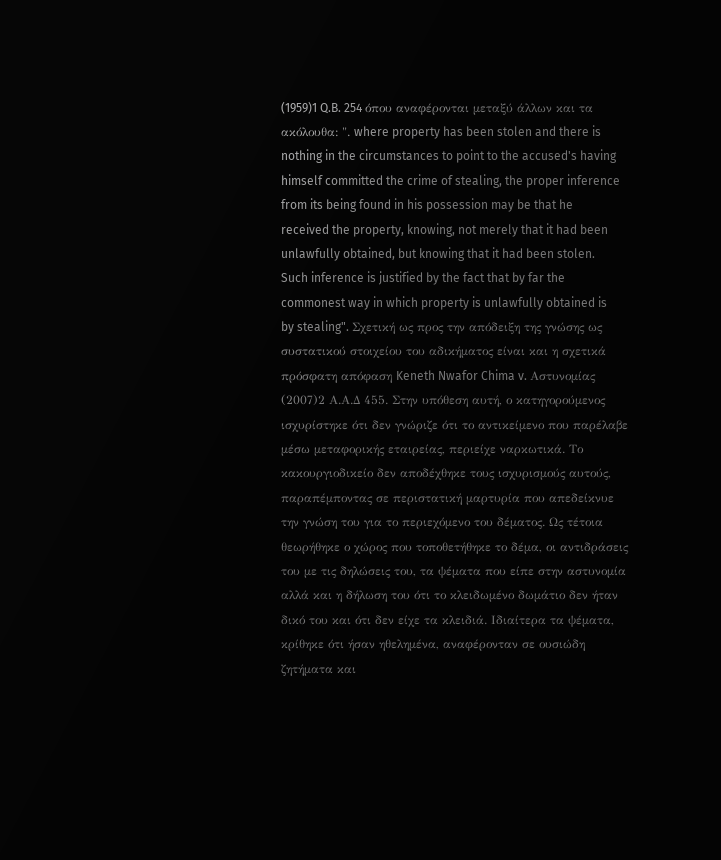(1959)1 Q.B. 254 όπου αναφέρονται μεταξύ άλλων και τα ακόλουθα: ". where property has been stolen and there is nothing in the circumstances to point to the accused's having himself committed the crime of stealing, the proper inference from its being found in his possession may be that he received the property, knowing, not merely that it had been unlawfully obtained, but knowing that it had been stolen. Such inference is justified by the fact that by far the commonest way in which property is unlawfully obtained is by stealing". Σχετική ως προς την απόδειξη της γνώσης ως συστατικού στοιχείου του αδικήματος είναι και η σχετικά πρόσφατη απόφαση Keneth Nwafor Chima v. Αστυνομίας
(2007)2 Α.Α.Δ 455. Στην υπόθεση αυτή, ο κατηγορούμενος ισχυρίστηκε ότι δεν γνώριζε ότι το αντικείμενο που παρέλαβε μέσω μεταφορικής εταιρείας, περιείχε ναρκωτικά. Το κακουργιοδικείο δεν αποδέχθηκε τους ισχυρισμούς αυτούς, παραπέμποντας σε περιστατική μαρτυρία που απεδείκνυε την γνώση του για το περιεχόμενο του δέματος. Ως τέτοια θεωρήθηκε ο χώρος που τοποθετήθηκε το δέμα, οι αντιδράσεις του με τις δηλώσεις του, τα ψέματα που είπε στην αστυνομία αλλά και η δήλωση του ότι το κλειδωμένο δωμάτιο δεν ήταν δικό του και ότι δεν είχε τα κλειδιά. Ιδιαίτερα τα ψέματα, κρίθηκε ότι ήσαν ηθελημένα, αναφέρονταν σε ουσιώδη ζητήματα και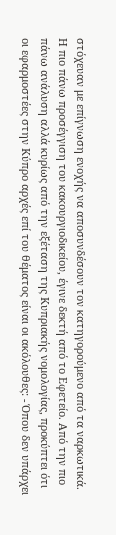στόχευαν με επίγνωση ενοχής να αποσυνδέσουν τον κατηγορούμενο από τα ναρκωτικά. Η πιο πάνω προσέγγιση του κακουργιοδικείου, έγινε δεκτή από το Εφετείο. Από την πιο πάνω ανάλυση αλλά κυρίως από την εξέταση της Κυπριακής νομολογίας, προκύπτει ότι οι εφαρμοστέες στην Κύπρο αρχές επί του θέματος είναι οι ακόλουθες: - Όπου δεν υπάρχει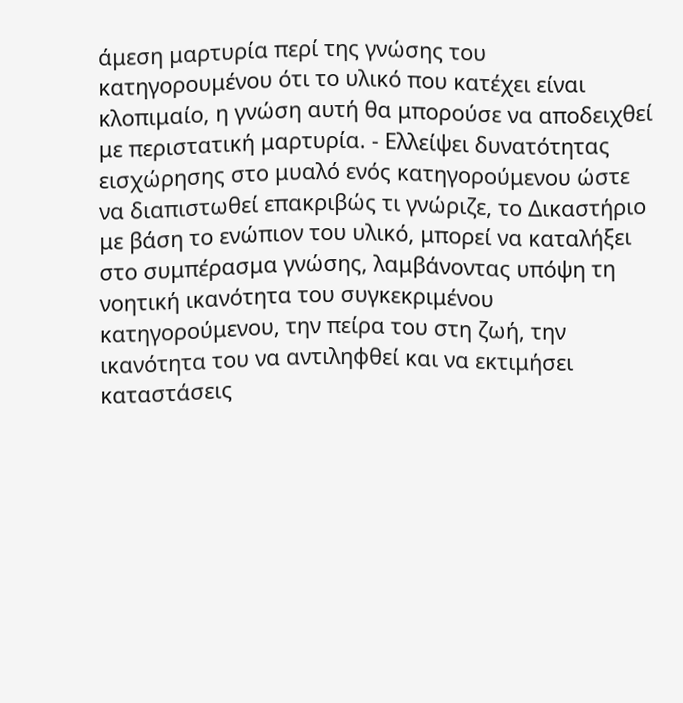άμεση μαρτυρία περί της γνώσης του κατηγορουμένου ότι το υλικό που κατέχει είναι κλοπιμαίο, η γνώση αυτή θα μπορούσε να αποδειχθεί με περιστατική μαρτυρία. - Ελλείψει δυνατότητας εισχώρησης στο μυαλό ενός κατηγορούμενου ώστε να διαπιστωθεί επακριβώς τι γνώριζε, το Δικαστήριο με βάση το ενώπιον του υλικό, μπορεί να καταλήξει στο συμπέρασμα γνώσης, λαμβάνοντας υπόψη τη νοητική ικανότητα του συγκεκριμένου κατηγορούμενου, την πείρα του στη ζωή, την ικανότητα του να αντιληφθεί και να εκτιμήσει καταστάσεις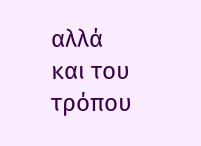αλλά και του τρόπου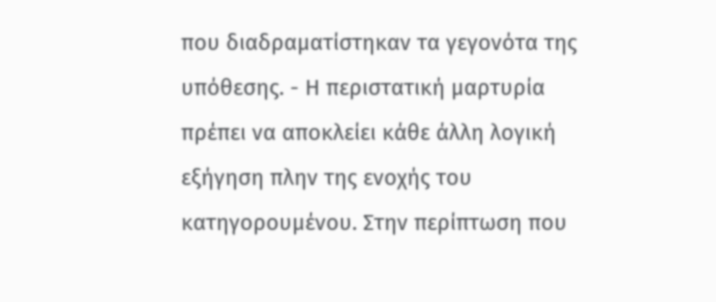που διαδραματίστηκαν τα γεγονότα της υπόθεσης. - Η περιστατική μαρτυρία πρέπει να αποκλείει κάθε άλλη λογική εξήγηση πλην της ενοχής του κατηγορουμένου. Στην περίπτωση που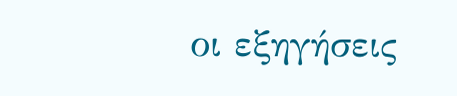οι εξηγήσεις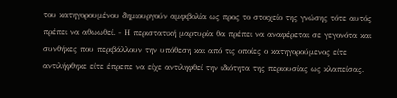του κατηγορουμένου δημιουργούν αμφιβολία ως προς το στοιχείο της γνώσης τότε αυτός πρέπει να αθωωθεί. - Η περιστατική μαρτυρία θα πρέπει να αναφέρεται σε γεγονότα και συνθήκες που περιβάλλουν την υπόθεση και από τις οποίες ο κατηγορούμενος είτε αντιλήφθηκε είτε έπρεπε να είχε αντιληφθεί την ιδιότητα της περιουσίας ως κλαπείσας.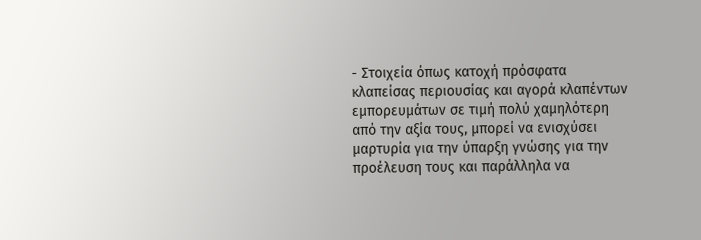- Στοιχεία όπως κατοχή πρόσφατα κλαπείσας περιουσίας και αγορά κλαπέντων εμπορευμάτων σε τιμή πολύ χαμηλότερη από την αξία τους, μπορεί να ενισχύσει μαρτυρία για την ύπαρξη γνώσης για την προέλευση τους και παράλληλα να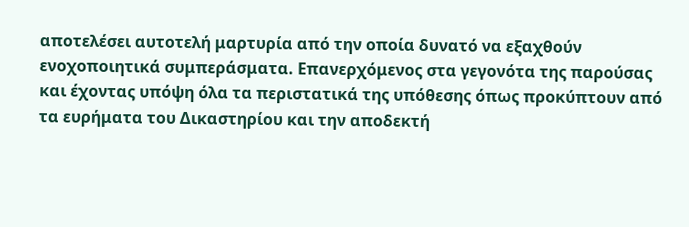αποτελέσει αυτοτελή μαρτυρία από την οποία δυνατό να εξαχθούν ενοχοποιητικά συμπεράσματα. Επανερχόμενος στα γεγονότα της παρούσας και έχοντας υπόψη όλα τα περιστατικά της υπόθεσης όπως προκύπτουν από τα ευρήματα του Δικαστηρίου και την αποδεκτή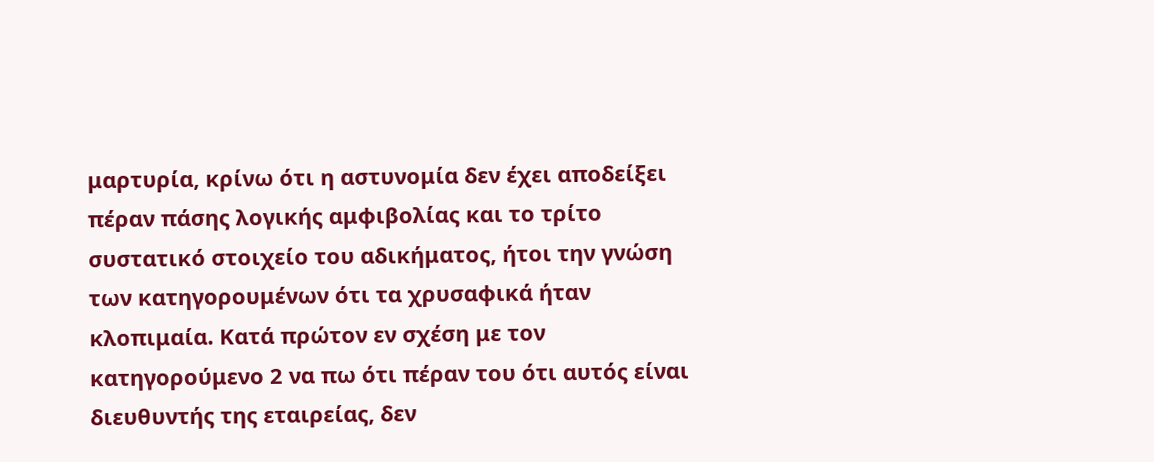μαρτυρία, κρίνω ότι η αστυνομία δεν έχει αποδείξει πέραν πάσης λογικής αμφιβολίας και το τρίτο συστατικό στοιχείο του αδικήματος, ήτοι την γνώση των κατηγορουμένων ότι τα χρυσαφικά ήταν κλοπιμαία. Κατά πρώτον εν σχέση με τον κατηγορούμενο 2 να πω ότι πέραν του ότι αυτός είναι διευθυντής της εταιρείας, δεν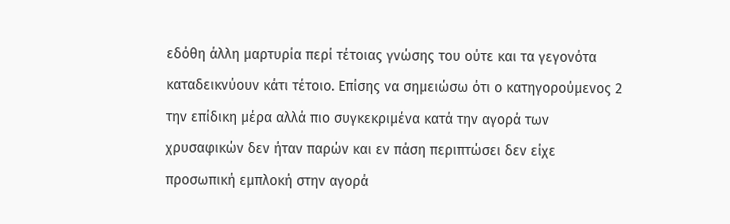εδόθη άλλη μαρτυρία περί τέτοιας γνώσης του ούτε και τα γεγονότα καταδεικνύουν κάτι τέτοιο. Επίσης να σημειώσω ότι ο κατηγορούμενος 2 την επίδικη μέρα αλλά πιο συγκεκριμένα κατά την αγορά των χρυσαφικών δεν ήταν παρών και εν πάση περιπτώσει δεν είχε προσωπική εμπλοκή στην αγορά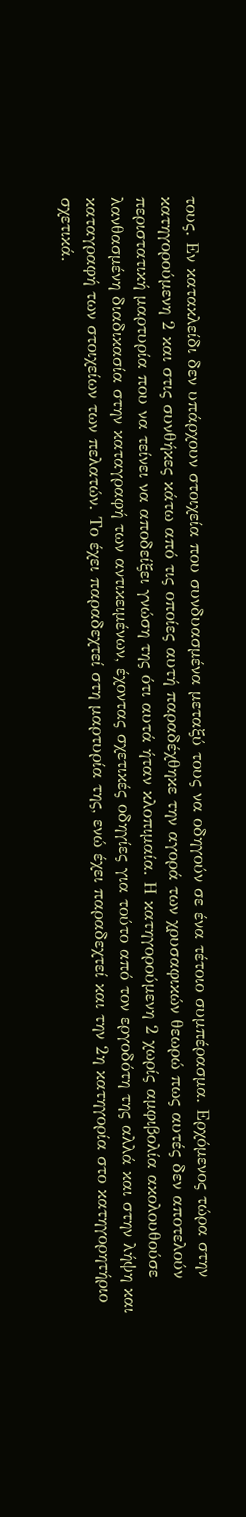τους. Εν κατακλείδι δεν υπάρχουν στοιχεία που συνδυασμένα μεταξύ τους να οδηγούν σε ένα τέτοιο συμπέρασμα. Ερχόμενος τώρα στην κατηγορούμενη 2 και στις συνθήκες κάτω από τις οποίες αυτή παραδέχθηκε την αγορά των χρυσαφικών θεωρώ πως αυτές δεν αποτελούν περιστατική μαρτυρία που να τείνει να αποδείξει γνώση της ότι αυτά ήταν κλοπιμαία. Η κατηγορούμενη 2 χωρίς αμφιβολία ακολουθούσε λανθασμένη διαδικασία στην καταγραφή των αντικειμένων, έχοντας σχετικές οδηγίες για τούτο από τον εργοδότη της αλλά και στην λήψη και καταγραφή των στοιχείων των πελατών. Το έχει παραδεχτεί στη μαρτυρία της, ενώ έχει παραδεχτεί και την 2η κατηγορία στο κατηγορητήριο σχετικά.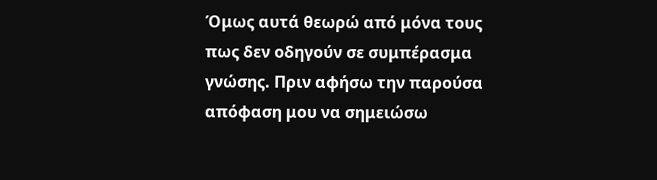Όμως αυτά θεωρώ από μόνα τους πως δεν οδηγούν σε συμπέρασμα γνώσης. Πριν αφήσω την παρούσα απόφαση μου να σημειώσω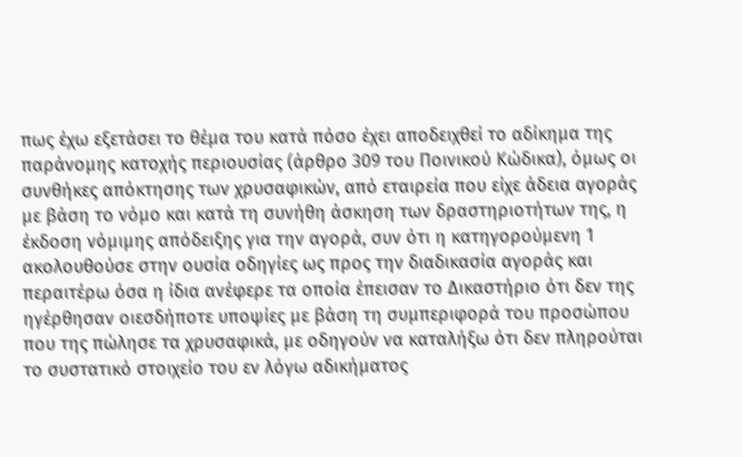πως έχω εξετάσει το θέμα του κατά πόσο έχει αποδειχθεί το αδίκημα της παράνομης κατοχής περιουσίας (άρθρο 309 του Ποινικού Κώδικα), όμως οι συνθήκες απόκτησης των χρυσαφικών, από εταιρεία που είχε άδεια αγοράς με βάση το νόμο και κατά τη συνήθη άσκηση των δραστηριοτήτων της, η έκδοση νόμιμης απόδειξης για την αγορά, συν ότι η κατηγορούμενη 1 ακολουθούσε στην ουσία οδηγίες ως προς την διαδικασία αγοράς και περαιτέρω όσα η ίδια ανέφερε τα οποία έπεισαν το Δικαστήριο ότι δεν της ηγέρθησαν οιεσδήποτε υποψίες με βάση τη συμπεριφορά του προσώπου που της πώλησε τα χρυσαφικά, με οδηγούν να καταλήξω ότι δεν πληρούται το συστατικό στοιχείο του εν λόγω αδικήματος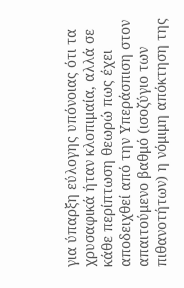για ύπαρξη εύλογης υπόνοιας ότι τα χρυσαφικά ήταν κλοπιμαία, αλλά σε κάθε περίπτωση θεωρώ πως έχει αποδειχθεί από την Υπεράσπιση στον απαιτούμενο βαθμό (ισοζύγιο των πιθανοτήτων) η νόμιμη απόκτηση της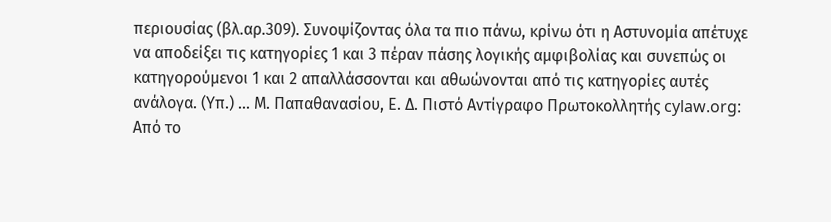περιουσίας (βλ.αρ.309). Συνοψίζοντας όλα τα πιο πάνω, κρίνω ότι η Αστυνομία απέτυχε να αποδείξει τις κατηγορίες 1 και 3 πέραν πάσης λογικής αμφιβολίας και συνεπώς οι κατηγορούμενοι 1 και 2 απαλλάσσονται και αθωώνονται από τις κατηγορίες αυτές ανάλογα. (Υπ.) ... Μ. Παπαθανασίου, Ε. Δ. Πιστό Αντίγραφο Πρωτοκολλητής cylaw.org: Από το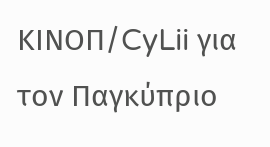ΚΙΝOΠ/CyLii για τον Παγκύπριο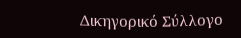Δικηγορικό Σύλλογο